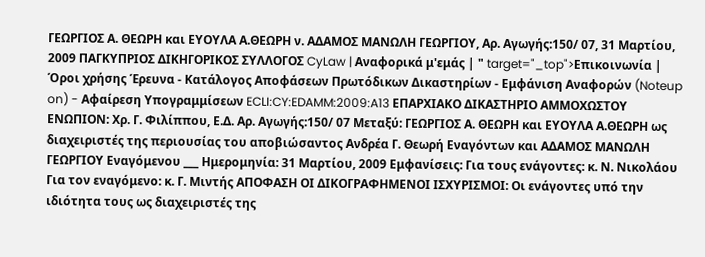ΓΕΩΡΓΙΟΣ Α. ΘΕΩΡΗ και ΕΥΟΥΛΑ Α.ΘΕΩΡΗ ν. ΑΔΑΜΟΣ ΜΑΝΩΛΗ ΓΕΩΡΓΙΟΥ, Αρ. Αγωγής:150/ 07, 31 Μαρτίου, 2009 ΠΑΓΚΥΠΡΙΟΣ ΔΙΚΗΓΟΡΙΚΟΣ ΣΥΛΛΟΓΟΣ CyLaw | Αναφορικά μ'εμάς | " target="_top">Επικοινωνία | Όροι χρήσης Έρευνα - Κατάλογος Αποφάσεων Πρωτόδικων Δικαστηρίων - Εμφάνιση Αναφορών (Noteup on) - Αφαίρεση Υπογραμμίσεων ECLI:CY:EDAMM:2009:A13 ΕΠΑΡΧΙΑΚΟ ΔΙΚΑΣΤΗΡΙΟ ΑΜΜΟΧΩΣΤΟΥ ΕΝΩΠΙΟΝ: Χρ. Γ. Φιλίππου, Ε.Δ. Αρ. Αγωγής:150/ 07 Μεταξύ: ΓΕΩΡΓΙΟΣ Α. ΘΕΩΡΗ και ΕΥΟΥΛΑ Α.ΘΕΩΡΗ ως διαχειριστές της περιουσίας του αποβιώσαντος Ανδρέα Γ. Θεωρή Εναγόντων και ΑΔΑΜΟΣ ΜΑΝΩΛΗ ΓΕΩΡΓΙΟΥ Εναγόμενου ___ Ημερομηνία: 31 Μαρτίου, 2009 Εμφανίσεις: Για τους ενάγοντες: κ. Ν. Νικολάου Για τον εναγόμενο: κ. Γ. Μιντής ΑΠΟΦΑΣΗ ΟΙ ΔΙΚΟΓΡΑΦΗΜΕΝΟΙ ΙΣΧΥΡΙΣΜΟΙ: Οι ενάγοντες υπό την ιδιότητα τους ως διαχειριστές της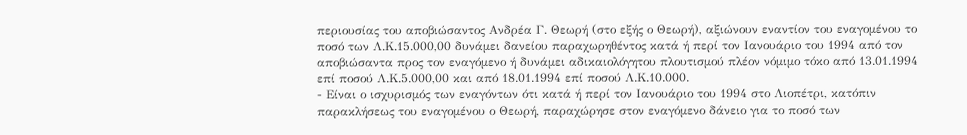περιουσίας του αποβιώσαντος Ανδρέα Γ. Θεωρή (στο εξής ο Θεωρή), αξιώνουν εναντίον του εναγομένου το ποσό των Λ.Κ.15.000,00 δυνάμει δανείου παραχωρηθέντος κατά ή περί τον Ιανουάριο του 1994 από τον αποβιώσαντα προς τον εναγόμενο ή δυνάμει αδικαιολόγητου πλουτισμού πλέον νόμιμο τόκο από 13.01.1994 επί ποσού Λ.Κ.5.000,00 και από 18.01.1994 επί ποσού Λ.Κ.10.000.
- Είναι ο ισχυρισμός των εναγόντων ότι κατά ή περί τον Ιανουάριο του 1994 στο Λιοπέτρι, κατόπιν παρακλήσεως του εναγομένου ο Θεωρή, παραχώρησε στον εναγόμενο δάνειο για το ποσό των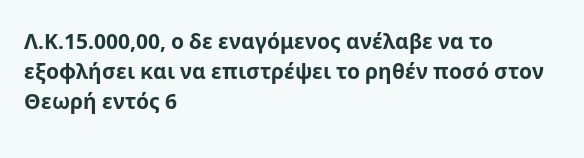Λ.Κ.15.000,00, ο δε εναγόμενος ανέλαβε να το εξοφλήσει και να επιστρέψει το ρηθέν ποσό στον Θεωρή εντός 6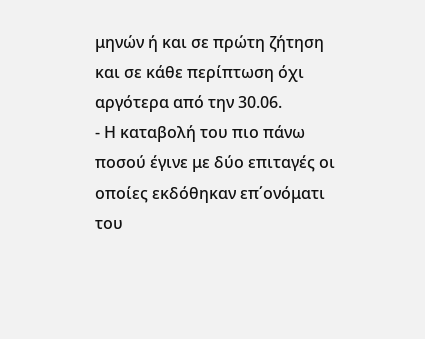μηνών ή και σε πρώτη ζήτηση και σε κάθε περίπτωση όχι αργότερα από την 30.06.
- Η καταβολή του πιο πάνω ποσού έγινε με δύο επιταγές οι οποίες εκδόθηκαν επ΄ονόματι του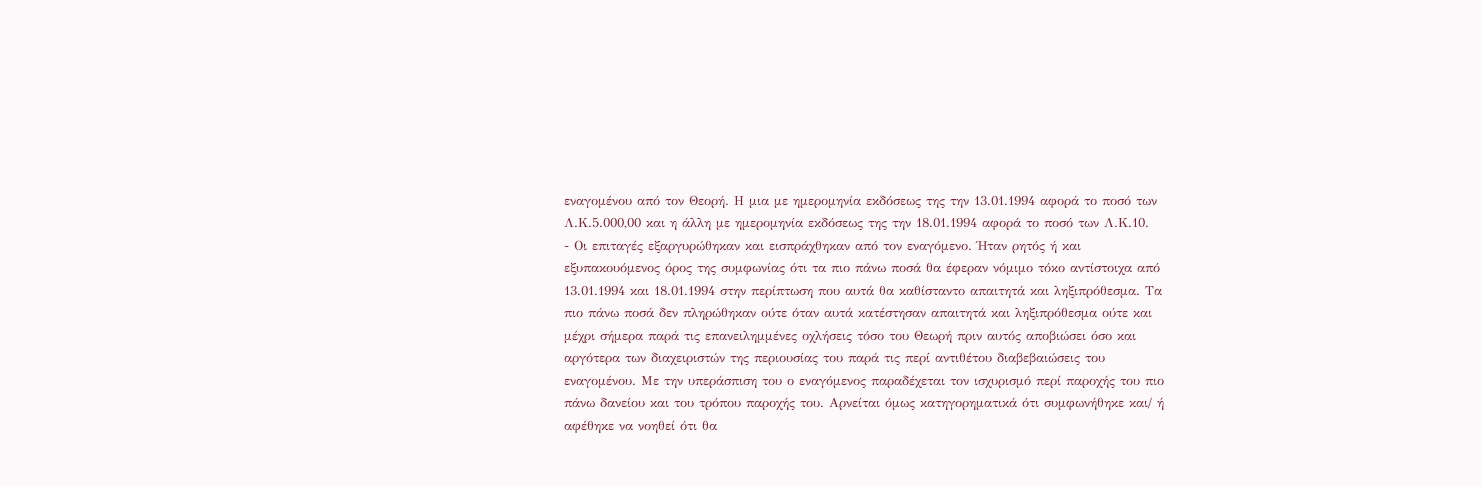εναγομένου από τον Θεορή. Η μια με ημερομηνία εκδόσεως της την 13.01.1994 αφορά το ποσό των Λ.Κ.5.000,00 και η άλλη με ημερομηνία εκδόσεως της την 18.01.1994 αφορά το ποσό των Λ.Κ.10.
- Οι επιταγές εξαργυρώθηκαν και εισπράχθηκαν από τον εναγόμενο. Ήταν ρητός ή και εξυπακουόμενος όρος της συμφωνίας ότι τα πιο πάνω ποσά θα έφεραν νόμιμο τόκο αντίστοιχα από 13.01.1994 και 18.01.1994 στην περίπτωση που αυτά θα καθίσταντο απαιτητά και ληξιπρόθεσμα. Τα πιο πάνω ποσά δεν πληρώθηκαν ούτε όταν αυτά κατέστησαν απαιτητά και ληξιπρόθεσμα ούτε και μέχρι σήμερα παρά τις επανειλημμένες οχλήσεις τόσο του Θεωρή πριν αυτός αποβιώσει όσο και αργότερα των διαχειριστών της περιουσίας του παρά τις περί αντιθέτου διαβεβαιώσεις του εναγομένου. Με την υπεράσπιση του ο εναγόμενος παραδέχεται τον ισχυρισμό περί παροχής του πιο πάνω δανείου και του τρόπου παροχής του. Αρνείται όμως κατηγορηματικά ότι συμφωνήθηκε και/ ή αφέθηκε να νοηθεί ότι θα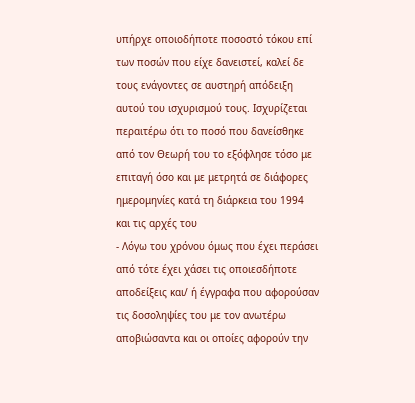υπήρχε οποιοδήποτε ποσοστό τόκου επί των ποσών που είχε δανειστεί, καλεί δε τους ενάγοντες σε αυστηρή απόδειξη αυτού του ισχυρισμού τους. Ισχυρίζεται περαιτέρω ότι το ποσό που δανείσθηκε από τον Θεωρή του το εξόφλησε τόσο με επιταγή όσο και με μετρητά σε διάφορες ημερομηνίες κατά τη διάρκεια του 1994 και τις αρχές του
- Λόγω του χρόνου όμως που έχει περάσει από τότε έχει χάσει τις οποιεσδήποτε αποδείξεις και/ ή έγγραφα που αφορούσαν τις δοσοληψίες του με τον ανωτέρω αποβιώσαντα και οι οποίες αφορούν την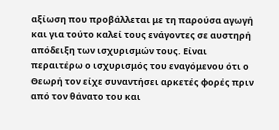αξίωση που προβάλλεται με τη παρούσα αγωγή και για τούτο καλεί τους ενάγοντες σε αυστηρή απόδειξη των ισχυρισμών τους. Είναι περαιτέρω ο ισχυρισμός του εναγόμενου ότι ο Θεωρή τον είχε συναντήσει αρκετές φορές πριν από τον θάνατο του και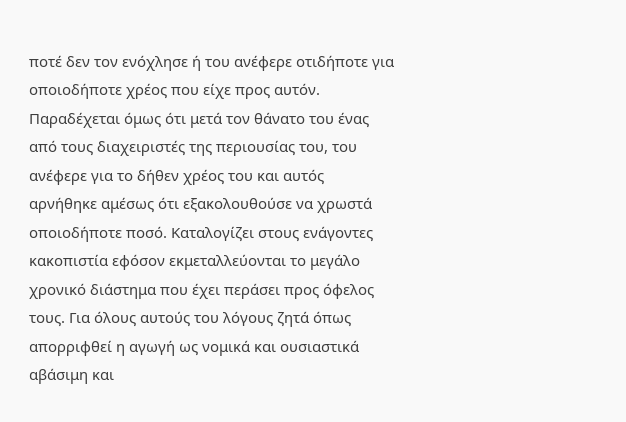ποτέ δεν τον ενόχλησε ή του ανέφερε οτιδήποτε για οποιοδήποτε χρέος που είχε προς αυτόν. Παραδέχεται όμως ότι μετά τον θάνατο του ένας από τους διαχειριστές της περιουσίας του, του ανέφερε για το δήθεν χρέος του και αυτός αρνήθηκε αμέσως ότι εξακολουθούσε να χρωστά οποιοδήποτε ποσό. Καταλογίζει στους ενάγοντες κακοπιστία εφόσον εκμεταλλεύονται το μεγάλο χρονικό διάστημα που έχει περάσει προς όφελος τους. Για όλους αυτούς του λόγους ζητά όπως απορριφθεί η αγωγή ως νομικά και ουσιαστικά αβάσιμη και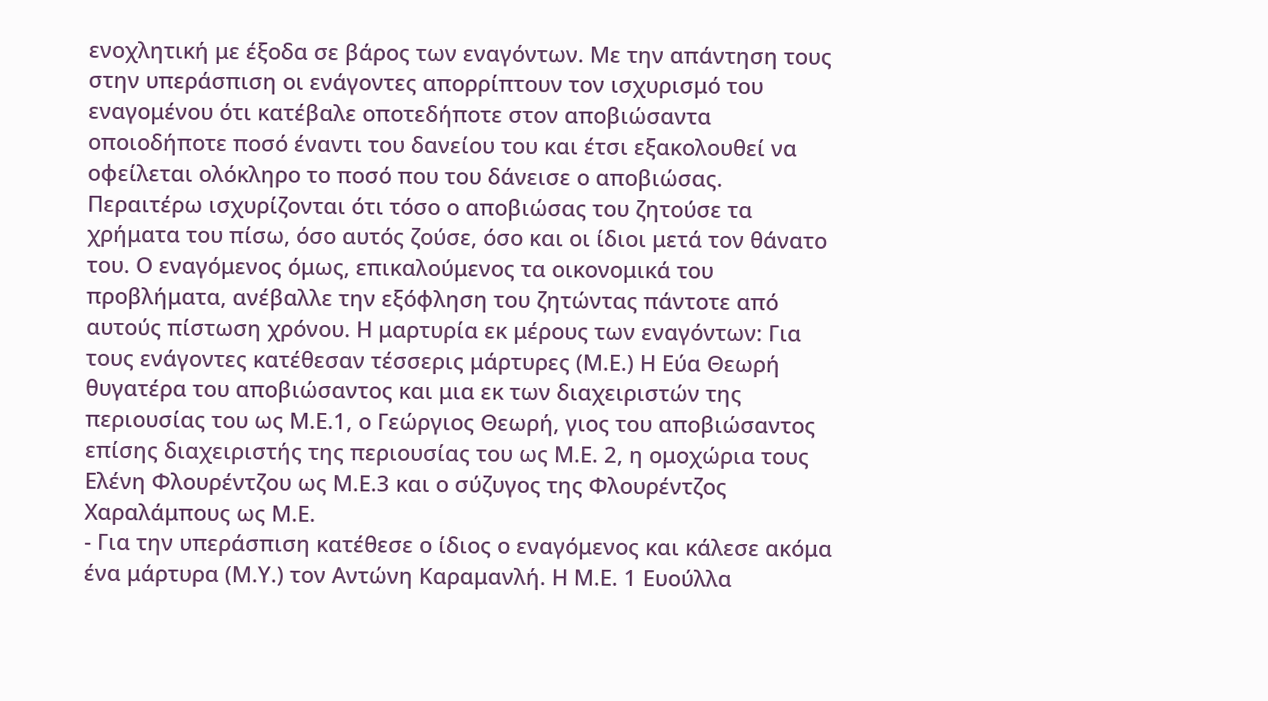ενοχλητική με έξοδα σε βάρος των εναγόντων. Με την απάντηση τους στην υπεράσπιση οι ενάγοντες απορρίπτουν τον ισχυρισμό του εναγομένου ότι κατέβαλε οποτεδήποτε στον αποβιώσαντα οποιοδήποτε ποσό έναντι του δανείου του και έτσι εξακολουθεί να οφείλεται ολόκληρο το ποσό που του δάνεισε ο αποβιώσας. Περαιτέρω ισχυρίζονται ότι τόσο ο αποβιώσας του ζητούσε τα χρήματα του πίσω, όσο αυτός ζούσε, όσο και οι ίδιοι μετά τον θάνατο του. Ο εναγόμενος όμως, επικαλούμενος τα οικονομικά του προβλήματα, ανέβαλλε την εξόφληση του ζητώντας πάντοτε από αυτούς πίστωση χρόνου. Η μαρτυρία εκ μέρους των εναγόντων: Για τους ενάγοντες κατέθεσαν τέσσερις μάρτυρες (Μ.Ε.) Η Εύα Θεωρή θυγατέρα του αποβιώσαντος και μια εκ των διαχειριστών της περιουσίας του ως Μ.Ε.1, ο Γεώργιος Θεωρή, γιος του αποβιώσαντος επίσης διαχειριστής της περιουσίας του ως Μ.Ε. 2, η ομοχώρια τους Ελένη Φλουρέντζου ως Μ.Ε.3 και ο σύζυγος της Φλουρέντζος Χαραλάμπους ως Μ.Ε.
- Για την υπεράσπιση κατέθεσε ο ίδιος ο εναγόμενος και κάλεσε ακόμα ένα μάρτυρα (Μ.Υ.) τον Αντώνη Καραμανλή. Η Μ.Ε. 1 Ευούλλα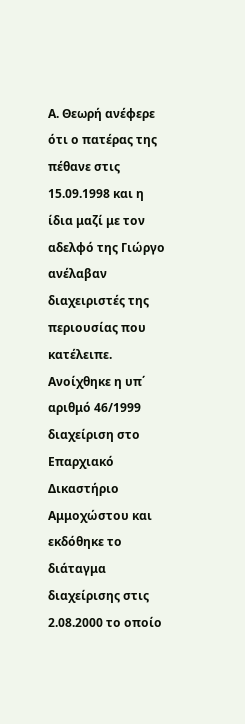Α. Θεωρή ανέφερε ότι ο πατέρας της πέθανε στις 15.09.1998 και η ίδια μαζί με τον αδελφό της Γιώργο ανέλαβαν διαχειριστές της περιουσίας που κατέλειπε. Ανοίχθηκε η υπ΄ αριθμό 46/1999 διαχείριση στο Επαρχιακό Δικαστήριο Αμμοχώστου και εκδόθηκε το διάταγμα διαχείρισης στις 2.08.2000 το οποίο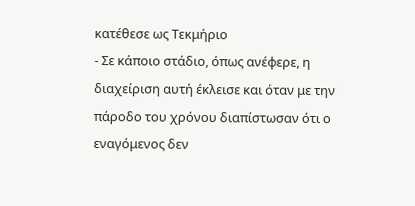κατέθεσε ως Τεκμήριο
- Σε κάποιο στάδιο, όπως ανέφερε, η διαχείριση αυτή έκλεισε και όταν με την πάροδο του χρόνου διαπίστωσαν ότι ο εναγόμενος δεν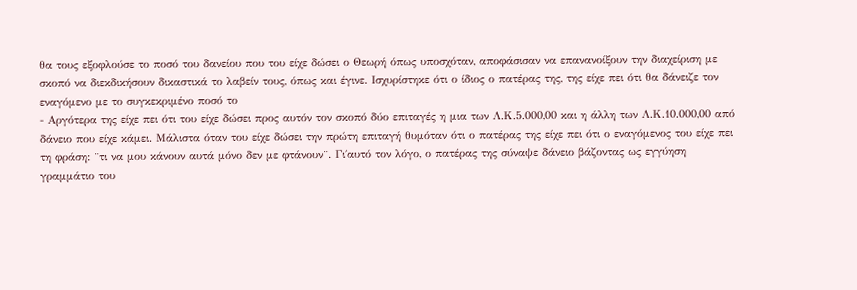θα τους εξοφλούσε το ποσό του δανείου που του είχε δώσει ο Θεωρή όπως υποσχόταν, αποφάσισαν να επανανοίξουν την διαχείριση με σκοπό να διεκδικήσουν δικαστικά το λαβείν τους, όπως και έγινε. Ισχυρίστηκε ότι ο ίδιος ο πατέρας της, της είχε πει ότι θα δάνειζε τον εναγόμενο με το συγκεκριμένο ποσό το
- Αργότερα της είχε πει ότι του είχε δώσει προς αυτόν τον σκοπό δύο επιταγές η μια των Λ.Κ.5.000,00 και η άλλη των Λ.Κ.10.000,00 από δάνειο που είχε κάμει. Μάλιστα όταν του είχε δώσει την πρώτη επιταγή θυμόταν ότι ο πατέρας της είχε πει ότι ο εναγόμενος του είχε πει τη φράση: ¨τι να μου κάνουν αυτά μόνο δεν με φτάνουν¨. Γι΄αυτό τον λόγο, ο πατέρας της σύναψε δάνειο βάζοντας ως εγγύηση γραμμάτιο του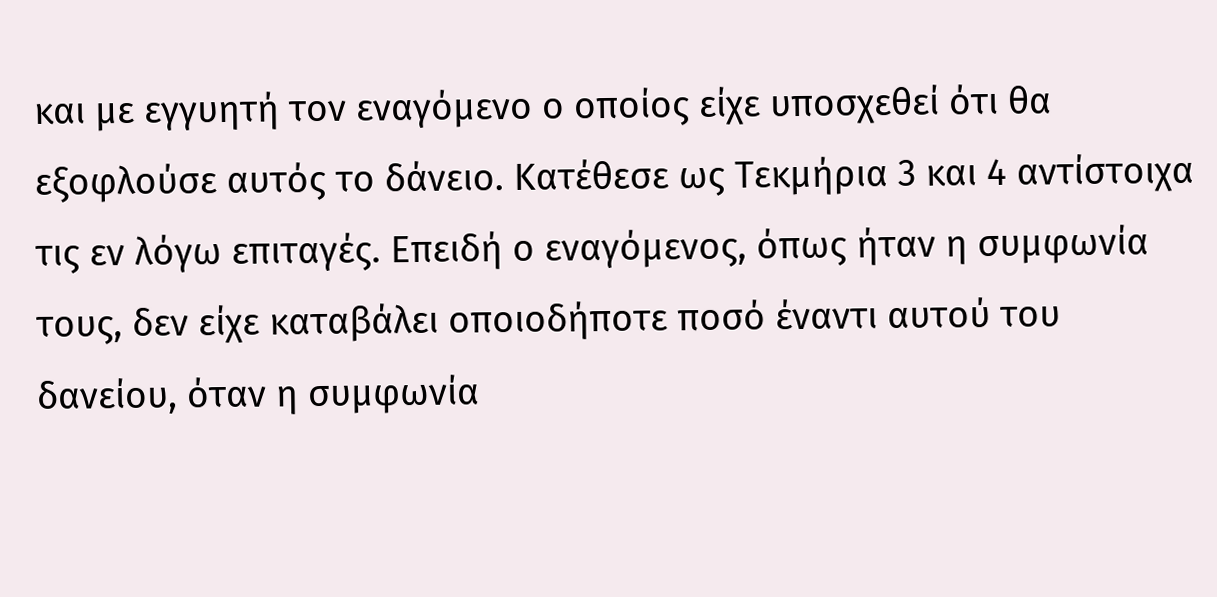και με εγγυητή τον εναγόμενο ο οποίος είχε υποσχεθεί ότι θα εξοφλούσε αυτός το δάνειο. Κατέθεσε ως Τεκμήρια 3 και 4 αντίστοιχα τις εν λόγω επιταγές. Επειδή ο εναγόμενος, όπως ήταν η συμφωνία τους, δεν είχε καταβάλει οποιοδήποτε ποσό έναντι αυτού του δανείου, όταν η συμφωνία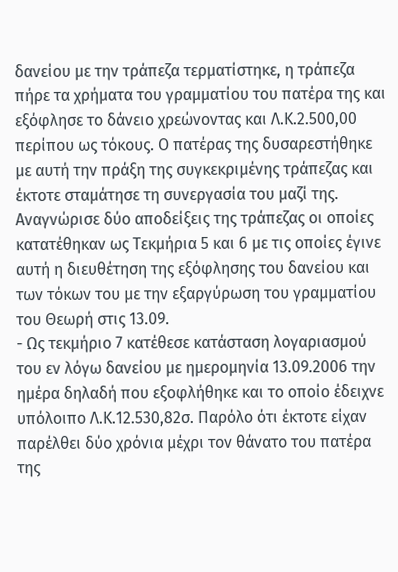δανείου με την τράπεζα τερματίστηκε, η τράπεζα πήρε τα χρήματα του γραμματίου του πατέρα της και εξόφλησε το δάνειο χρεώνοντας και Λ.Κ.2.500,00 περίπου ως τόκους. Ο πατέρας της δυσαρεστήθηκε με αυτή την πράξη της συγκεκριμένης τράπεζας και έκτοτε σταμάτησε τη συνεργασία του μαζί της. Αναγνώρισε δύο αποδείξεις της τράπεζας οι οποίες κατατέθηκαν ως Τεκμήρια 5 και 6 με τις οποίες έγινε αυτή η διευθέτηση της εξόφλησης του δανείου και των τόκων του με την εξαργύρωση του γραμματίου του Θεωρή στις 13.09.
- Ως τεκμήριο 7 κατέθεσε κατάσταση λογαριασμού του εν λόγω δανείου με ημερομηνία 13.09.2006 την ημέρα δηλαδή που εξοφλήθηκε και το οποίο έδειχνε υπόλοιπο Λ.Κ.12.530,82σ. Παρόλο ότι έκτοτε είχαν παρέλθει δύο χρόνια μέχρι τον θάνατο του πατέρα της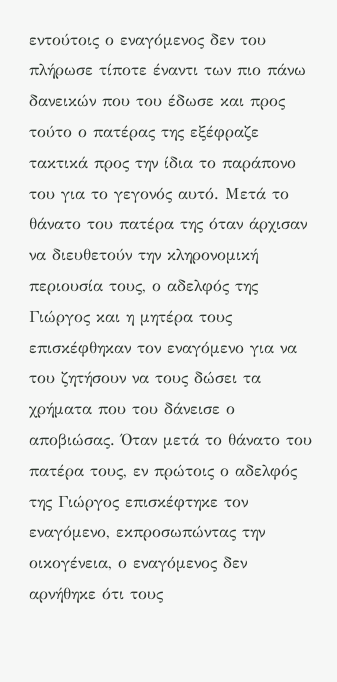εντούτοις ο εναγόμενος δεν του πλήρωσε τίποτε έναντι των πιο πάνω δανεικών που του έδωσε και προς τούτο ο πατέρας της εξέφραζε τακτικά προς την ίδια το παράπονο του για το γεγονός αυτό. Μετά το θάνατο του πατέρα της όταν άρχισαν να διευθετούν την κληρονομική περιουσία τους, ο αδελφός της Γιώργος και η μητέρα τους επισκέφθηκαν τον εναγόμενο για να του ζητήσουν να τους δώσει τα χρήματα που του δάνεισε ο αποβιώσας. Όταν μετά το θάνατο του πατέρα τους, εν πρώτοις ο αδελφός της Γιώργος επισκέφτηκε τον εναγόμενο, εκπροσωπώντας την οικογένεια, ο εναγόμενος δεν αρνήθηκε ότι τους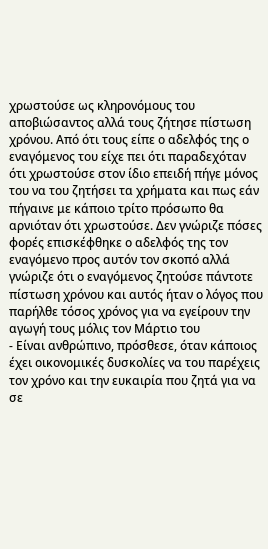χρωστούσε ως κληρονόμους του αποβιώσαντος αλλά τους ζήτησε πίστωση χρόνου. Από ότι τους είπε ο αδελφός της ο εναγόμενος του είχε πει ότι παραδεχόταν ότι χρωστούσε στον ίδιο επειδή πήγε μόνος του να του ζητήσει τα χρήματα και πως εάν πήγαινε με κάποιο τρίτο πρόσωπο θα αρνιόταν ότι χρωστούσε. Δεν γνώριζε πόσες φορές επισκέφθηκε ο αδελφός της τον εναγόμενο προς αυτόν τον σκοπό αλλά γνώριζε ότι ο εναγόμενος ζητούσε πάντοτε πίστωση χρόνου και αυτός ήταν ο λόγος που παρήλθε τόσος χρόνος για να εγείρουν την αγωγή τους μόλις τον Μάρτιο του
- Είναι ανθρώπινο, πρόσθεσε, όταν κάποιος έχει οικονομικές δυσκολίες να του παρέχεις τον χρόνο και την ευκαιρία που ζητά για να σε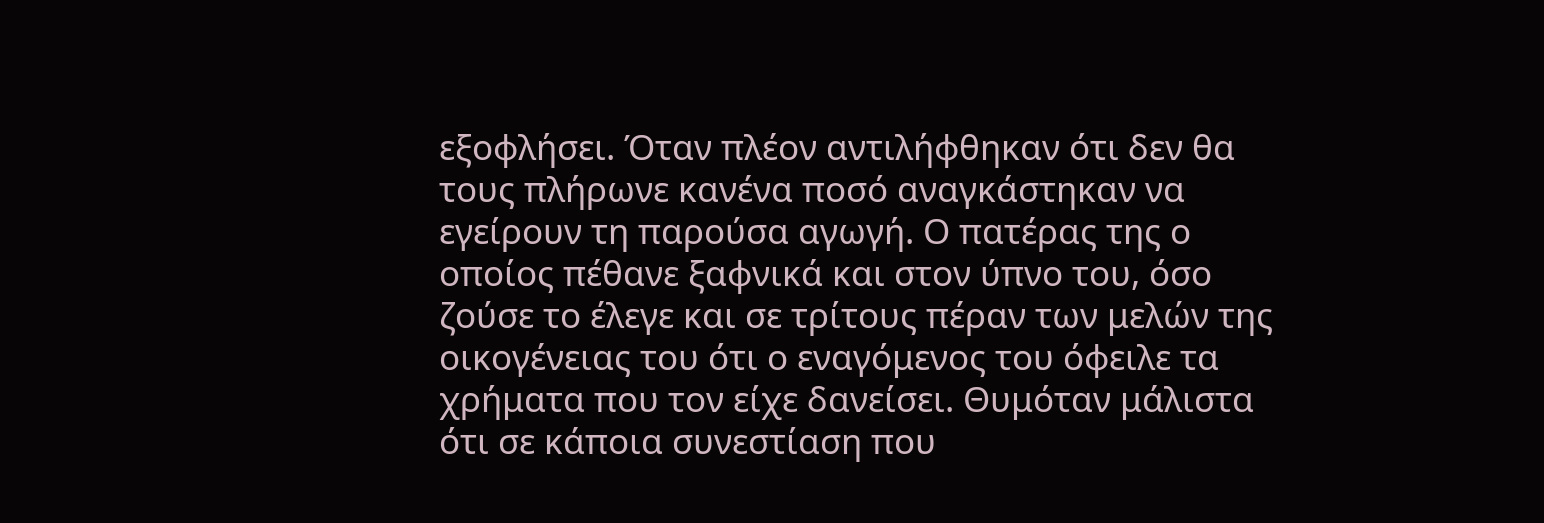εξοφλήσει. Όταν πλέον αντιλήφθηκαν ότι δεν θα τους πλήρωνε κανένα ποσό αναγκάστηκαν να εγείρουν τη παρούσα αγωγή. Ο πατέρας της ο οποίος πέθανε ξαφνικά και στον ύπνο του, όσο ζούσε το έλεγε και σε τρίτους πέραν των μελών της οικογένειας του ότι ο εναγόμενος του όφειλε τα χρήματα που τον είχε δανείσει. Θυμόταν μάλιστα ότι σε κάποια συνεστίαση που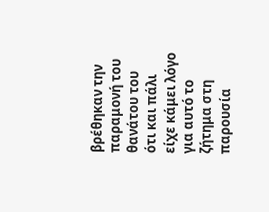βρέθηκαν την παραμονή του θανάτου του ότι και πάλι είχε κάμει λόγο για αυτό το ζήτημα στη παρουσία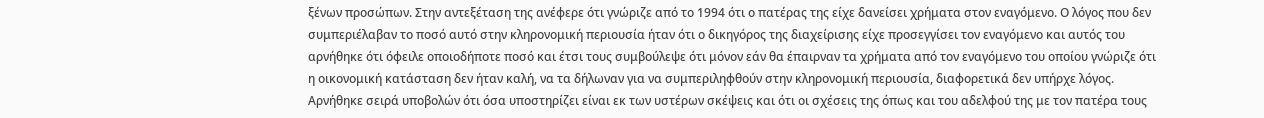ξένων προσώπων. Στην αντεξέταση της ανέφερε ότι γνώριζε από το 1994 ότι ο πατέρας της είχε δανείσει χρήματα στον εναγόμενο. Ο λόγος που δεν συμπεριέλαβαν το ποσό αυτό στην κληρονομική περιουσία ήταν ότι ο δικηγόρος της διαχείρισης είχε προσεγγίσει τον εναγόμενο και αυτός του αρνήθηκε ότι όφειλε οποιοδήποτε ποσό και έτσι τους συμβούλεψε ότι μόνον εάν θα έπαιρναν τα χρήματα από τον εναγόμενο του οποίου γνώριζε ότι η οικονομική κατάσταση δεν ήταν καλή, να τα δήλωναν για να συμπεριληφθούν στην κληρονομική περιουσία, διαφορετικά δεν υπήρχε λόγος. Αρνήθηκε σειρά υποβολών ότι όσα υποστηρίζει είναι εκ των υστέρων σκέψεις και ότι οι σχέσεις της όπως και του αδελφού της με τον πατέρα τους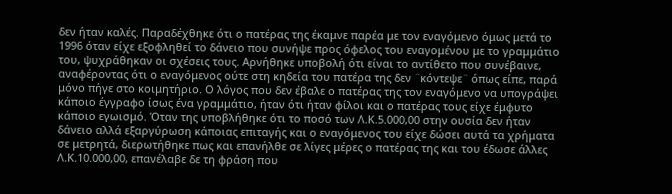δεν ήταν καλές. Παραδέχθηκε ότι ο πατέρας της έκαμνε παρέα με τον εναγόμενο όμως μετά το 1996 όταν είχε εξοφληθεί το δάνειο που συνήψε προς όφελος του εναγομένου με το γραμμάτιο του, ψυχράθηκαν οι σχέσεις τους. Αρνήθηκε υποβολή ότι είναι το αντίθετο που συνέβαινε, αναφέροντας ότι ο εναγόμενος ούτε στη κηδεία του πατέρα της δεν ¨κόντεψε¨ όπως είπε, παρά μόνο πήγε στο κοιμητήριο. Ο λόγος που δεν έβαλε ο πατέρας της τον εναγόμενο να υπογράψει κάποιο έγγραφο ίσως ένα γραμμάτιο, ήταν ότι ήταν φίλοι και ο πατέρας τους είχε έμφυτο κάποιο εγωισμό. Όταν της υποβλήθηκε ότι το ποσό των Λ.Κ.5.000,00 στην ουσία δεν ήταν δάνειο αλλά εξαργύρωση κάποιας επιταγής και ο εναγόμενος του είχε δώσει αυτά τα χρήματα σε μετρητά, διερωτήθηκε πως και επανήλθε σε λίγες μέρες ο πατέρας της και του έδωσε άλλες Λ.Κ.10.000,00, επανέλαβε δε τη φράση που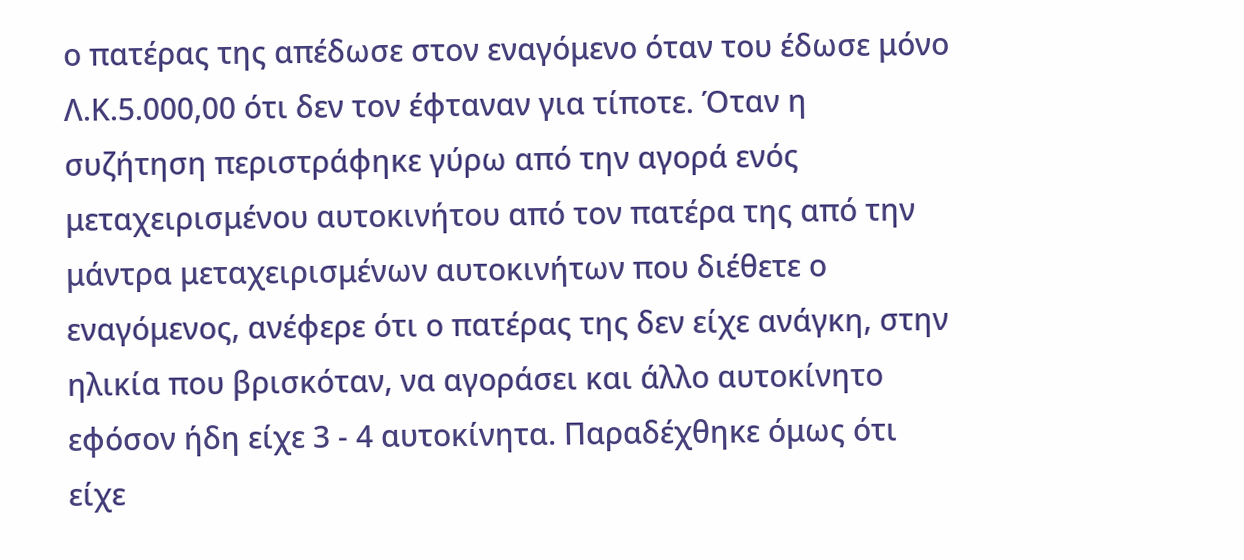ο πατέρας της απέδωσε στον εναγόμενο όταν του έδωσε μόνο Λ.Κ.5.000,00 ότι δεν τον έφταναν για τίποτε. Όταν η συζήτηση περιστράφηκε γύρω από την αγορά ενός μεταχειρισμένου αυτοκινήτου από τον πατέρα της από την μάντρα μεταχειρισμένων αυτοκινήτων που διέθετε ο εναγόμενος, ανέφερε ότι ο πατέρας της δεν είχε ανάγκη, στην ηλικία που βρισκόταν, να αγοράσει και άλλο αυτοκίνητο εφόσον ήδη είχε 3 - 4 αυτοκίνητα. Παραδέχθηκε όμως ότι είχε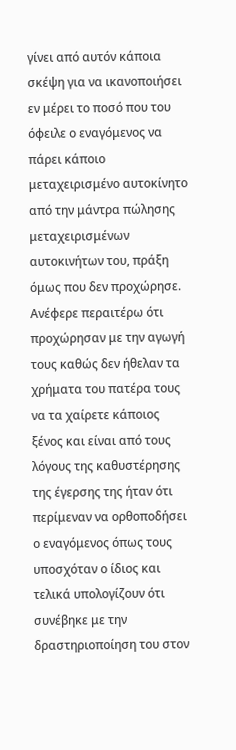γίνει από αυτόν κάποια σκέψη για να ικανοποιήσει εν μέρει το ποσό που του όφειλε ο εναγόμενος να πάρει κάποιο μεταχειρισμένο αυτοκίνητο από την μάντρα πώλησης μεταχειρισμένων αυτοκινήτων του, πράξη όμως που δεν προχώρησε. Ανέφερε περαιτέρω ότι προχώρησαν με την αγωγή τους καθώς δεν ήθελαν τα χρήματα του πατέρα τους να τα χαίρετε κάποιος ξένος και είναι από τους λόγους της καθυστέρησης της έγερσης της ήταν ότι περίμεναν να ορθοποδήσει ο εναγόμενος όπως τους υποσχόταν ο ίδιος και τελικά υπολογίζουν ότι συνέβηκε με την δραστηριοποίηση του στον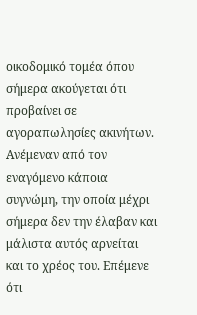οικοδομικό τομέα όπου σήμερα ακούγεται ότι προβαίνει σε αγοραπωλησίες ακινήτων. Ανέμεναν από τον εναγόμενο κάποια συγνώμη, την οποία μέχρι σήμερα δεν την έλαβαν και μάλιστα αυτός αρνείται και το χρέος του. Επέμενε ότι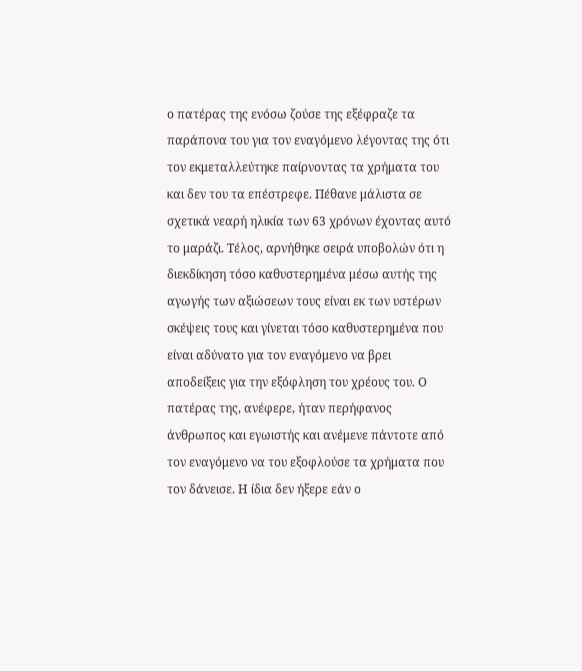ο πατέρας της ενόσω ζούσε της εξέφραζε τα παράπονα του για τον εναγόμενο λέγοντας της ότι τον εκμεταλλεύτηκε παίρνοντας τα χρήματα του και δεν του τα επέστρεφε. Πέθανε μάλιστα σε σχετικά νεαρή ηλικία των 63 χρόνων έχοντας αυτό το μαράζι. Τέλος, αρνήθηκε σειρά υποβολών ότι η διεκδίκηση τόσο καθυστερημένα μέσω αυτής της αγωγής των αξιώσεων τους είναι εκ των υστέρων σκέψεις τους και γίνεται τόσο καθυστερημένα που είναι αδύνατο για τον εναγόμενο να βρει αποδείξεις για την εξόφληση του χρέους του. Ο πατέρας της, ανέφερε, ήταν περήφανος άνθρωπος και εγωιστής και ανέμενε πάντοτε από τον εναγόμενο να του εξοφλούσε τα χρήματα που τον δάνεισε. Η ίδια δεν ήξερε εάν ο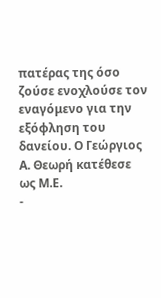πατέρας της όσο ζούσε ενοχλούσε τον εναγόμενο για την εξόφληση του δανείου. Ο Γεώργιος Α. Θεωρή κατέθεσε ως Μ.Ε.
-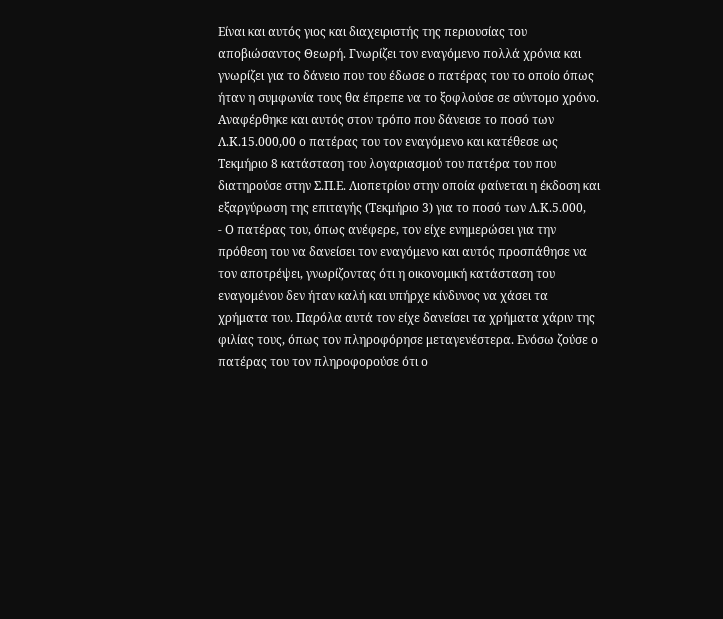Είναι και αυτός γιος και διαχειριστής της περιουσίας του αποβιώσαντος Θεωρή. Γνωρίζει τον εναγόμενο πολλά χρόνια και γνωρίζει για το δάνειο που του έδωσε ο πατέρας του το οποίο όπως ήταν η συμφωνία τους θα έπρεπε να το ξοφλούσε σε σύντομο χρόνο. Αναφέρθηκε και αυτός στον τρόπο που δάνεισε το ποσό των Λ.Κ.15.000,00 ο πατέρας του τον εναγόμενο και κατέθεσε ως Τεκμήριο 8 κατάσταση του λογαριασμού του πατέρα του που διατηρούσε στην Σ.Π.Ε. Λιοπετρίου στην οποία φαίνεται η έκδοση και εξαργύρωση της επιταγής (Τεκμήριο 3) για το ποσό των Λ.Κ.5.000,
- Ο πατέρας του, όπως ανέφερε, τον είχε ενημερώσει για την πρόθεση του να δανείσει τον εναγόμενο και αυτός προσπάθησε να τον αποτρέψει, γνωρίζοντας ότι η οικονομική κατάσταση του εναγομένου δεν ήταν καλή και υπήρχε κίνδυνος να χάσει τα χρήματα του. Παρόλα αυτά τον είχε δανείσει τα χρήματα χάριν της φιλίας τους, όπως τον πληροφόρησε μεταγενέστερα. Ενόσω ζούσε ο πατέρας του τον πληροφορούσε ότι ο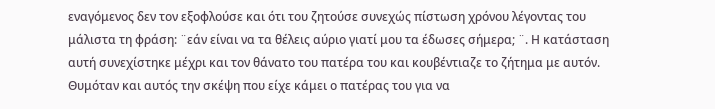εναγόμενος δεν τον εξοφλούσε και ότι του ζητούσε συνεχώς πίστωση χρόνου λέγοντας του μάλιστα τη φράση: ¨εάν είναι να τα θέλεις αύριο γιατί μου τα έδωσες σήμερα; ¨. Η κατάσταση αυτή συνεχίστηκε μέχρι και τον θάνατο του πατέρα του και κουβέντιαζε το ζήτημα με αυτόν. Θυμόταν και αυτός την σκέψη που είχε κάμει ο πατέρας του για να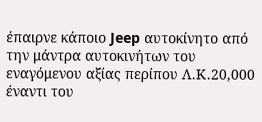έπαιρνε κάποιο Jeep αυτοκίνητο από την μάντρα αυτοκινήτων του εναγόμενου αξίας περίπου Λ.Κ.20,000 έναντι του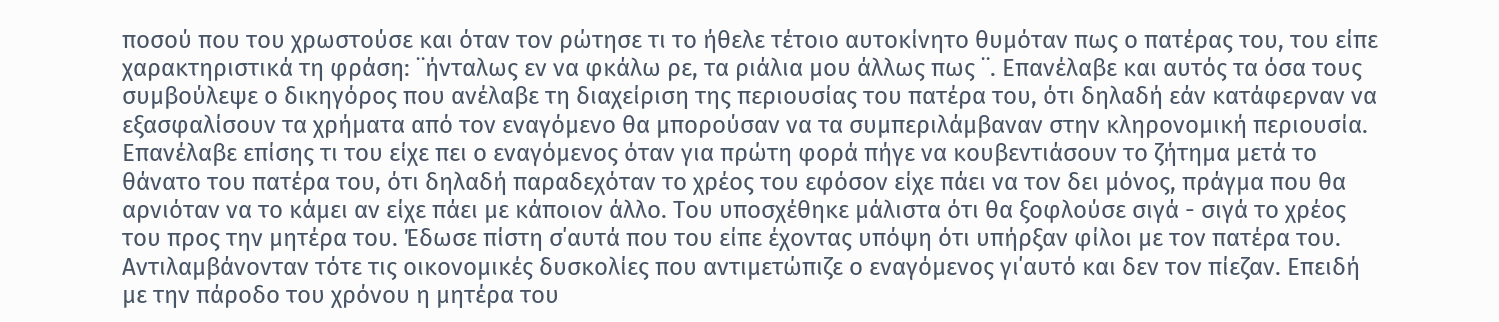ποσού που του χρωστούσε και όταν τον ρώτησε τι το ήθελε τέτοιο αυτοκίνητο θυμόταν πως ο πατέρας του, του είπε χαρακτηριστικά τη φράση: ¨ήνταλως εν να φκάλω ρε, τα ριάλια μου άλλως πως ¨. Επανέλαβε και αυτός τα όσα τους συμβούλεψε ο δικηγόρος που ανέλαβε τη διαχείριση της περιουσίας του πατέρα του, ότι δηλαδή εάν κατάφερναν να εξασφαλίσουν τα χρήματα από τον εναγόμενο θα μπορούσαν να τα συμπεριλάμβαναν στην κληρονομική περιουσία. Επανέλαβε επίσης τι του είχε πει ο εναγόμενος όταν για πρώτη φορά πήγε να κουβεντιάσουν το ζήτημα μετά το θάνατο του πατέρα του, ότι δηλαδή παραδεχόταν το χρέος του εφόσον είχε πάει να τον δει μόνος, πράγμα που θα αρνιόταν να το κάμει αν είχε πάει με κάποιον άλλο. Του υποσχέθηκε μάλιστα ότι θα ξοφλούσε σιγά - σιγά το χρέος του προς την μητέρα του. Έδωσε πίστη σ΄αυτά που του είπε έχοντας υπόψη ότι υπήρξαν φίλοι με τον πατέρα του. Αντιλαμβάνονταν τότε τις οικονομικές δυσκολίες που αντιμετώπιζε ο εναγόμενος γι΄αυτό και δεν τον πίεζαν. Επειδή με την πάροδο του χρόνου η μητέρα του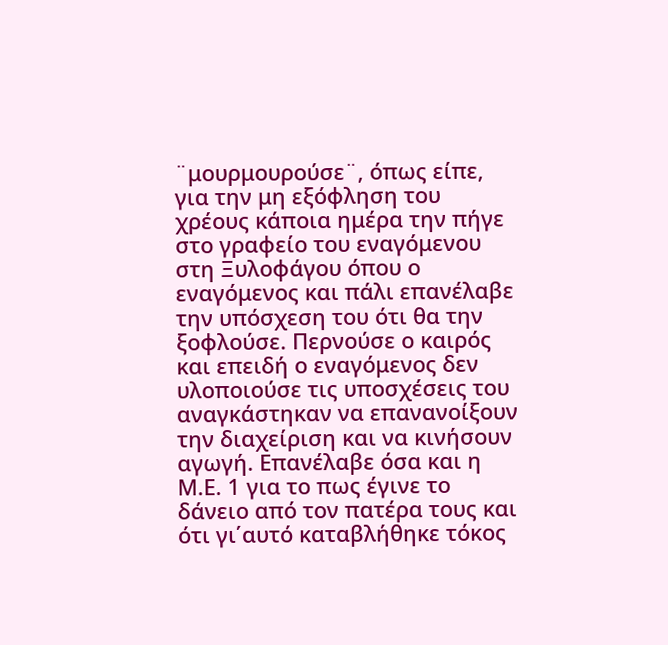¨μουρμουρούσε¨, όπως είπε, για την μη εξόφληση του χρέους κάποια ημέρα την πήγε στο γραφείο του εναγόμενου στη Ξυλοφάγου όπου ο εναγόμενος και πάλι επανέλαβε την υπόσχεση του ότι θα την ξοφλούσε. Περνούσε ο καιρός και επειδή ο εναγόμενος δεν υλοποιούσε τις υποσχέσεις του αναγκάστηκαν να επανανοίξουν την διαχείριση και να κινήσουν αγωγή. Επανέλαβε όσα και η Μ.Ε. 1 για το πως έγινε το δάνειο από τον πατέρα τους και ότι γι΄αυτό καταβλήθηκε τόκος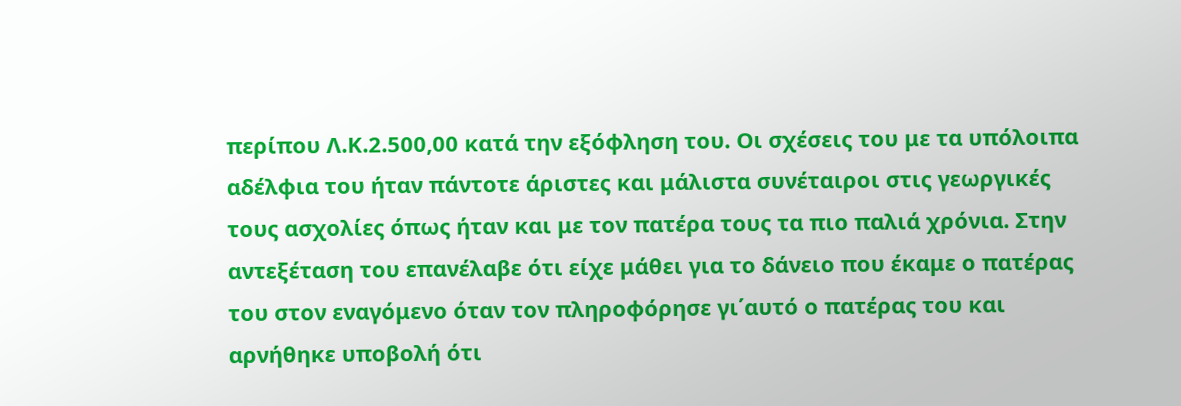περίπου Λ.Κ.2.500,00 κατά την εξόφληση του. Οι σχέσεις του με τα υπόλοιπα αδέλφια του ήταν πάντοτε άριστες και μάλιστα συνέταιροι στις γεωργικές τους ασχολίες όπως ήταν και με τον πατέρα τους τα πιο παλιά χρόνια. Στην αντεξέταση του επανέλαβε ότι είχε μάθει για το δάνειο που έκαμε ο πατέρας του στον εναγόμενο όταν τον πληροφόρησε γι΄αυτό ο πατέρας του και αρνήθηκε υποβολή ότι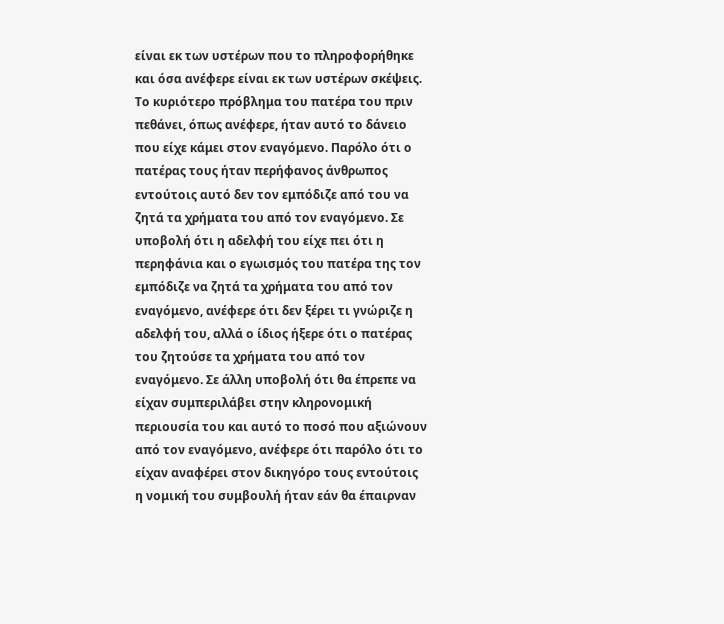είναι εκ των υστέρων που το πληροφορήθηκε και όσα ανέφερε είναι εκ των υστέρων σκέψεις. Το κυριότερο πρόβλημα του πατέρα του πριν πεθάνει, όπως ανέφερε, ήταν αυτό το δάνειο που είχε κάμει στον εναγόμενο. Παρόλο ότι ο πατέρας τους ήταν περήφανος άνθρωπος εντούτοις αυτό δεν τον εμπόδιζε από του να ζητά τα χρήματα του από τον εναγόμενο. Σε υποβολή ότι η αδελφή του είχε πει ότι η περηφάνια και ο εγωισμός του πατέρα της τον εμπόδιζε να ζητά τα χρήματα του από τον εναγόμενο, ανέφερε ότι δεν ξέρει τι γνώριζε η αδελφή του, αλλά ο ίδιος ήξερε ότι ο πατέρας του ζητούσε τα χρήματα του από τον εναγόμενο. Σε άλλη υποβολή ότι θα έπρεπε να είχαν συμπεριλάβει στην κληρονομική περιουσία του και αυτό το ποσό που αξιώνουν από τον εναγόμενο, ανέφερε ότι παρόλο ότι το είχαν αναφέρει στον δικηγόρο τους εντούτοις η νομική του συμβουλή ήταν εάν θα έπαιρναν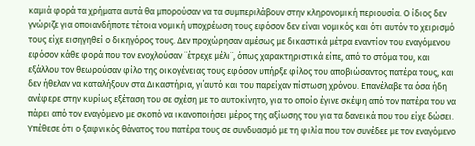καμιά φορά τα χρήματα αυτά θα μπορούσαν να τα συμπεριλάβουν στην κληρονομική περιουσία. Ο ίδιος δεν γνώριζε για οποιανδήποτε τέτοια νομική υποχρέωση τους εφόσον δεν είναι νομικός και ότι αυτόν το χειρισμό τους είχε εισηγηθεί ο δικηγόρος τους. Δεν προχώρησαν αμέσως με δικαστικά μέτρα εναντίον του εναγόμενου εφόσον κάθε φορά που τον ενοχλούσαν ¨έτρεχε μέλι¨, όπως χαρακτηριστικά είπε, από το στόμα του, και εξάλλου τον θεωρούσαν φίλο της οικογένειας τους εφόσον υπήρξε φίλος του αποβιώσαντος πατέρα τους, και δεν ήθελαν να καταλήξουν στα Δικαστήρια, γι΄αυτό και του παρείχαν πίστωση χρόνου. Επανέλαβε τα όσα ήδη ανέφερε στην κυρίως εξέταση του σε σχέση με το αυτοκίνητο, για το οποίο έγινε σκέψη από τον πατέρα του να πάρει από τον εναγόμενο με σκοπό να ικανοποιήσει μέρος της αξίωσης του για τα δανεικά που του είχε δώσει. Υπέθεσε ότι ο ξαφνικός θάνατος του πατέρα τους σε συνδυασμό με τη φιλία που τον συνέδεε με τον εναγόμενο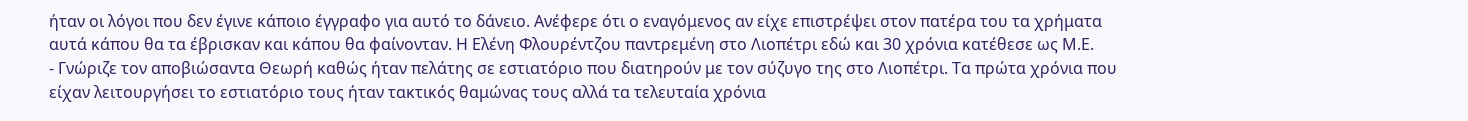ήταν οι λόγοι που δεν έγινε κάποιο έγγραφο για αυτό το δάνειο. Ανέφερε ότι ο εναγόμενος αν είχε επιστρέψει στον πατέρα του τα χρήματα αυτά κάπου θα τα έβρισκαν και κάπου θα φαίνονταν. Η Ελένη Φλουρέντζου παντρεμένη στο Λιοπέτρι εδώ και 30 χρόνια κατέθεσε ως Μ.Ε.
- Γνώριζε τον αποβιώσαντα Θεωρή καθώς ήταν πελάτης σε εστιατόριο που διατηρούν με τον σύζυγο της στο Λιοπέτρι. Τα πρώτα χρόνια που είχαν λειτουργήσει το εστιατόριο τους ήταν τακτικός θαμώνας τους αλλά τα τελευταία χρόνια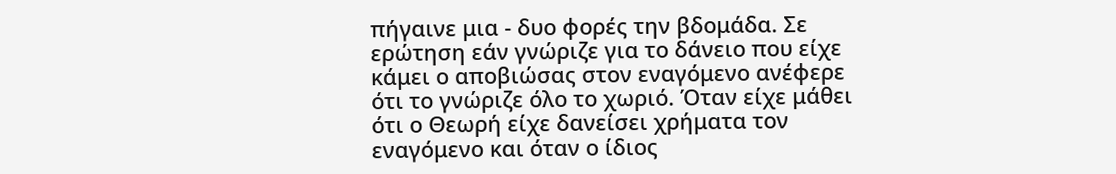πήγαινε μια - δυο φορές την βδομάδα. Σε ερώτηση εάν γνώριζε για το δάνειο που είχε κάμει ο αποβιώσας στον εναγόμενο ανέφερε ότι το γνώριζε όλο το χωριό. Όταν είχε μάθει ότι ο Θεωρή είχε δανείσει χρήματα τον εναγόμενο και όταν ο ίδιος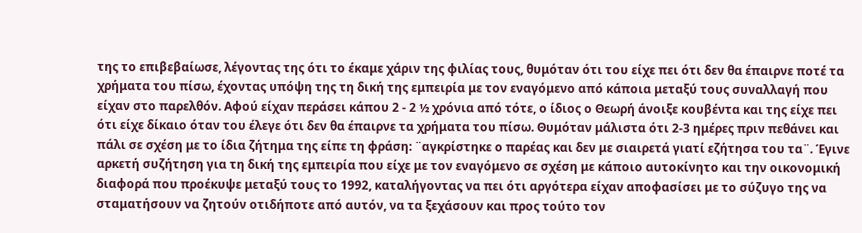της το επιβεβαίωσε, λέγοντας της ότι το έκαμε χάριν της φιλίας τους, θυμόταν ότι του είχε πει ότι δεν θα έπαιρνε ποτέ τα χρήματα του πίσω, έχοντας υπόψη της τη δική της εμπειρία με τον εναγόμενο από κάποια μεταξύ τους συναλλαγή που είχαν στο παρελθόν. Αφού είχαν περάσει κάπου 2 - 2 ½ χρόνια από τότε, ο ίδιος ο Θεωρή άνοιξε κουβέντα και της είχε πει ότι είχε δίκαιο όταν του έλεγε ότι δεν θα έπαιρνε τα χρήματα του πίσω. Θυμόταν μάλιστα ότι 2-3 ημέρες πριν πεθάνει και πάλι σε σχέση με το ίδια ζήτημα της είπε τη φράση: ¨αγκρίστηκε ο παρέας και δεν με σιαιρετά γιατί εζήτησα του τα¨. Έγινε αρκετή συζήτηση για τη δική της εμπειρία που είχε με τον εναγόμενο σε σχέση με κάποιο αυτοκίνητο και την οικονομική διαφορά που προέκυψε μεταξύ τους το 1992, καταλήγοντας να πει ότι αργότερα είχαν αποφασίσει με το σύζυγο της να σταματήσουν να ζητούν οτιδήποτε από αυτόν, να τα ξεχάσουν και προς τούτο τον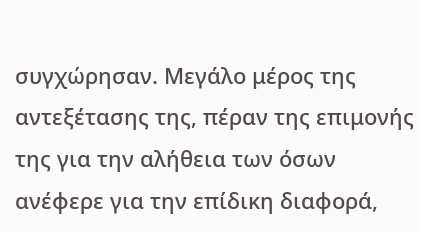συγχώρησαν. Μεγάλο μέρος της αντεξέτασης της, πέραν της επιμονής της για την αλήθεια των όσων ανέφερε για την επίδικη διαφορά,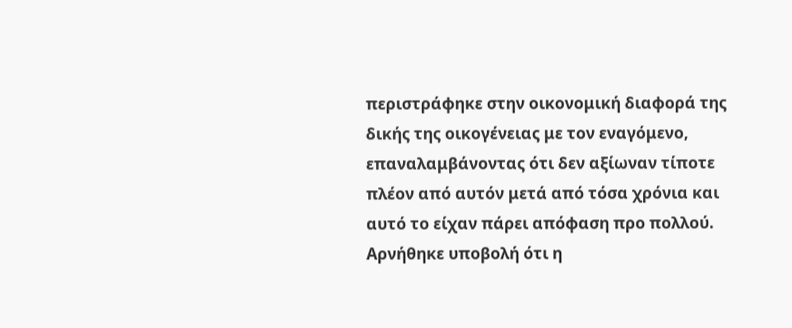περιστράφηκε στην οικονομική διαφορά της δικής της οικογένειας με τον εναγόμενο, επαναλαμβάνοντας ότι δεν αξίωναν τίποτε πλέον από αυτόν μετά από τόσα χρόνια και αυτό το είχαν πάρει απόφαση προ πολλού. Αρνήθηκε υποβολή ότι η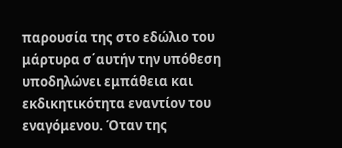παρουσία της στο εδώλιο του μάρτυρα σ΄αυτήν την υπόθεση υποδηλώνει εμπάθεια και εκδικητικότητα εναντίον του εναγόμενου. Όταν της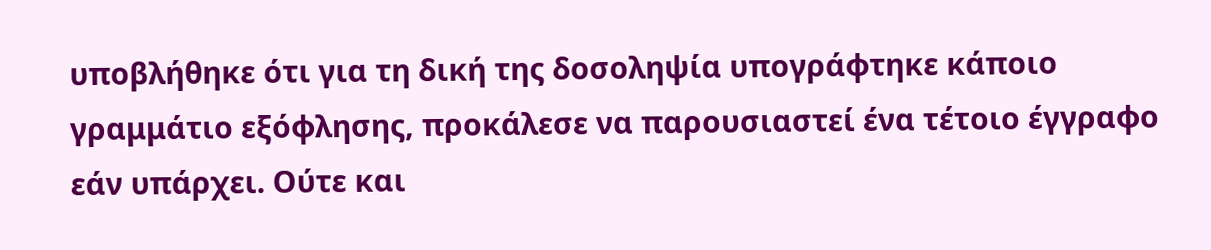υποβλήθηκε ότι για τη δική της δοσοληψία υπογράφτηκε κάποιο γραμμάτιο εξόφλησης, προκάλεσε να παρουσιαστεί ένα τέτοιο έγγραφο εάν υπάρχει. Ούτε και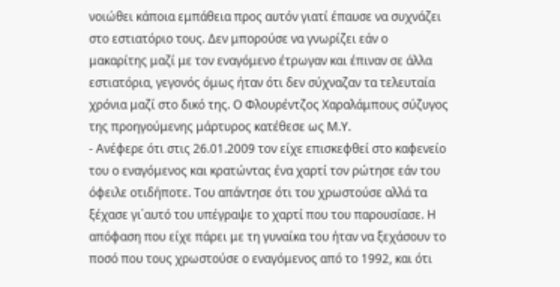νοιώθει κάποια εμπάθεια προς αυτόν γιατί έπαυσε να συχνάζει στο εστιατόριο τους. Δεν μπορούσε να γνωρίζει εάν ο μακαρίτης μαζί με τον εναγόμενο έτρωγαν και έπιναν σε άλλα εστιατόρια, γεγονός όμως ήταν ότι δεν σύχναζαν τα τελευταία χρόνια μαζί στο δικό της. Ο Φλουρέντζος Χαραλάμπους σύζυγος της προηγούμενης μάρτυρος κατέθεσε ως Μ.Υ.
- Ανέφερε ότι στις 26.01.2009 τον είχε επισκεφθεί στο καφενείο του ο εναγόμενος και κρατώντας ένα χαρτί τον ρώτησε εάν του όφειλε οτιδήποτε. Του απάντησε ότι του χρωστούσε αλλά τα ξέχασε γι΄αυτό του υπέγραψε το χαρτί που του παρουσίασε. Η απόφαση που είχε πάρει με τη γυναίκα του ήταν να ξεχάσουν το ποσό που τους χρωστούσε ο εναγόμενος από το 1992, και ότι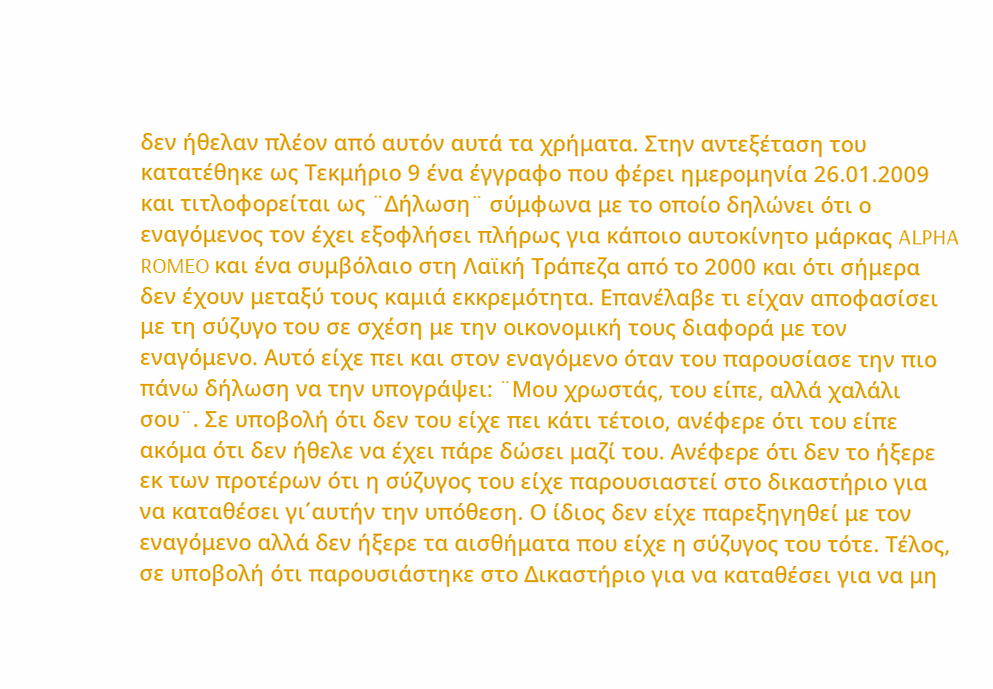δεν ήθελαν πλέον από αυτόν αυτά τα χρήματα. Στην αντεξέταση του κατατέθηκε ως Τεκμήριο 9 ένα έγγραφο που φέρει ημερομηνία 26.01.2009 και τιτλοφορείται ως ¨Δήλωση¨ σύμφωνα με το οποίο δηλώνει ότι ο εναγόμενος τον έχει εξοφλήσει πλήρως για κάποιο αυτοκίνητο μάρκας ALPHA ROMEO και ένα συμβόλαιο στη Λαϊκή Τράπεζα από το 2000 και ότι σήμερα δεν έχουν μεταξύ τους καμιά εκκρεμότητα. Επανέλαβε τι είχαν αποφασίσει με τη σύζυγο του σε σχέση με την οικονομική τους διαφορά με τον εναγόμενο. Αυτό είχε πει και στον εναγόμενο όταν του παρουσίασε την πιο πάνω δήλωση να την υπογράψει: ¨Μου χρωστάς, του είπε, αλλά χαλάλι σου¨. Σε υποβολή ότι δεν του είχε πει κάτι τέτοιο, ανέφερε ότι του είπε ακόμα ότι δεν ήθελε να έχει πάρε δώσει μαζί του. Ανέφερε ότι δεν το ήξερε εκ των προτέρων ότι η σύζυγος του είχε παρουσιαστεί στο δικαστήριο για να καταθέσει γι΄αυτήν την υπόθεση. Ο ίδιος δεν είχε παρεξηγηθεί με τον εναγόμενο αλλά δεν ήξερε τα αισθήματα που είχε η σύζυγος του τότε. Τέλος, σε υποβολή ότι παρουσιάστηκε στο Δικαστήριο για να καταθέσει για να μη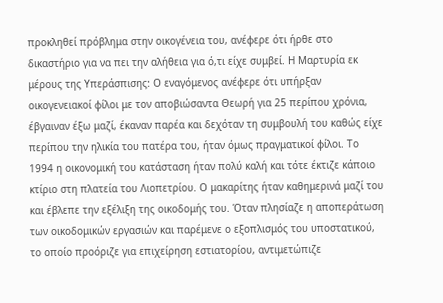προκληθεί πρόβλημα στην οικογένεια του, ανέφερε ότι ήρθε στο δικαστήριο για να πει την αλήθεια για ό,τι είχε συμβεί. Η Μαρτυρία εκ μέρους της Υπεράσπισης: Ο εναγόμενος ανέφερε ότι υπήρξαν οικογενειακοί φίλοι με τον αποβιώσαντα Θεωρή για 25 περίπου χρόνια, έβγαιναν έξω μαζί, έκαναν παρέα και δεχόταν τη συμβουλή του καθώς είχε περίπου την ηλικία του πατέρα του, ήταν όμως πραγματικοί φίλοι. Το 1994 η οικονομική του κατάσταση ήταν πολύ καλή και τότε έκτιζε κάποιο κτίριο στη πλατεία του Λιοπετρίου. Ο μακαρίτης ήταν καθημερινά μαζί του και έβλεπε την εξέλιξη της οικοδομής του. Όταν πλησίαζε η αποπεράτωση των οικοδομικών εργασιών και παρέμενε ο εξοπλισμός του υποστατικού, το οποίο προόριζε για επιχείρηση εστιατορίου, αντιμετώπιζε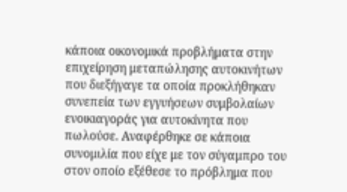κάποια οικονομικά προβλήματα στην επιχείρηση μεταπώλησης αυτοκινήτων που διεξήγαγε τα οποία προκλήθηκαν συνεπεία των εγγυήσεων συμβολαίων ενοικιαγοράς για αυτοκίνητα που πωλούσε. Αναφέρθηκε σε κάποια συνομιλία που είχε με τον σύγαμπρο του στον οποίο εξέθεσε το πρόβλημα που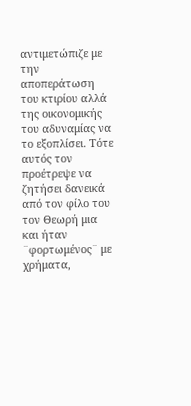αντιμετώπιζε με την αποπεράτωση του κτιρίου αλλά της οικονομικής του αδυναμίας να το εξοπλίσει. Τότε αυτός τον προέτρεψε να ζητήσει δανεικά από τον φίλο του τον Θεωρή μια και ήταν ¨φορτωμένος¨ με χρήματα,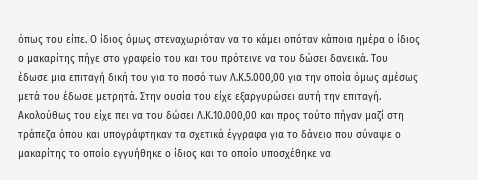όπως του είπε. Ο ίδιος όμως στεναχωριόταν να το κάμει οπόταν κάποια ημέρα ο ίδιος ο μακαρίτης πήγε στο γραφείο του και του πρότεινε να του δώσει δανεικά. Του έδωσε μια επιταγή δική του για το ποσό των Λ.Κ.5.000,00 για την οποία όμως αμέσως μετά του έδωσε μετρητά. Στην ουσία του είχε εξαργυρώσει αυτή την επιταγή. Ακολούθως του είχε πει να του δώσει Λ.Κ.10.000,00 και προς τούτο πήγαν μαζί στη τράπεζα όπου και υπογράφτηκαν τα σχετικά έγγραφα για το δάνειο που σύναψε ο μακαρίτης το οποίο εγγυήθηκε ο ίδιος και το οποίο υποσχέθηκε να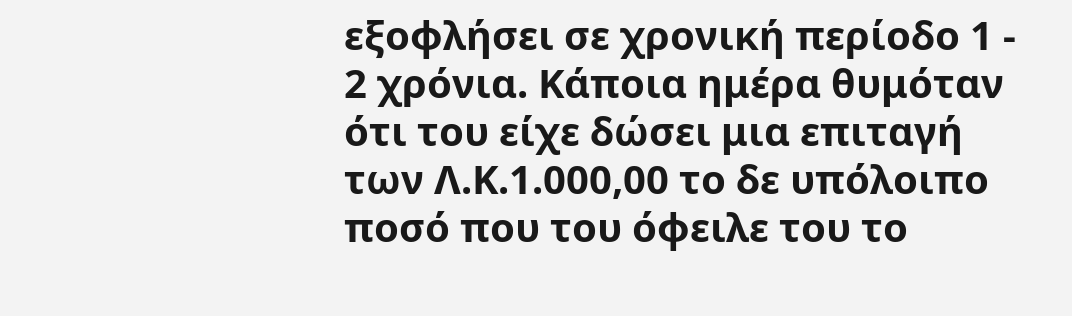εξοφλήσει σε χρονική περίοδο 1 - 2 χρόνια. Κάποια ημέρα θυμόταν ότι του είχε δώσει μια επιταγή των Λ.Κ.1.000,00 το δε υπόλοιπο ποσό που του όφειλε του το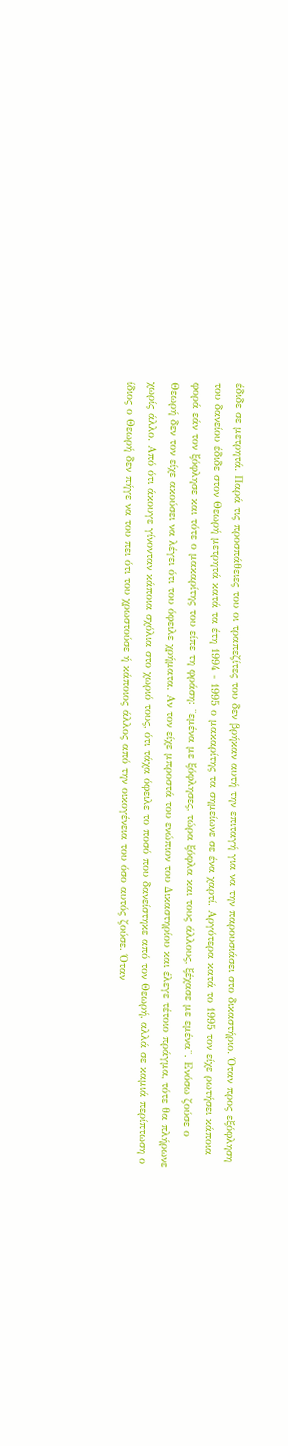έδιδε σε μετρητά. Παρά τις προσπάθειες του οι τραπεζίτες του δεν βρήκαν αυτή την επιταγή για να την παρουσιάσει στο δικαστήριο. Όταν προς εξόφληση του δανείου έδιδε στον Θεωρή μετρητά κατά τα έτη 1994 - 1995 ο μακαρίτης τα σημείωνε σε ένα χαρτί. Αργότερα κατά το 1995 τον είχε ρωτήσει κάποια φορά εάν τον ξόφλησε και τότε ο μακαρίτης του είπε τη φράση: ¨εμένα με ξόφλησες, τώρα ξόφλα και τους άλλους, ξέχασε με εμένα¨. Ενόσω ζούσε ο Θεωρή δεν τον είχε ακούσει να λέγει ότι του όφειλε χρήματα. Αν τον είχε μπροστά του ενώπιον του Δικαστηρίου και έλεγε τέτοιο πράγμα, τότε θα πλήρωνε χωρίς άλλο. Από ότι άκουγε γίνονταν κάποια σχόλια στο χωριό τους, ότι τάχα όφειλε το ποσό που δανείστηκε από τον Θεωρή, αλλά σε καμιά περίπτωση ο ίδιος ο Θεωρή δεν πήγε να του πει ότι του χρωστούσε ή κάποιος άλλος από την οικογένεια του όσο αυτός ζούσε. Όταν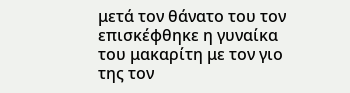μετά τον θάνατο του τον επισκέφθηκε η γυναίκα του μακαρίτη με τον γιο της τον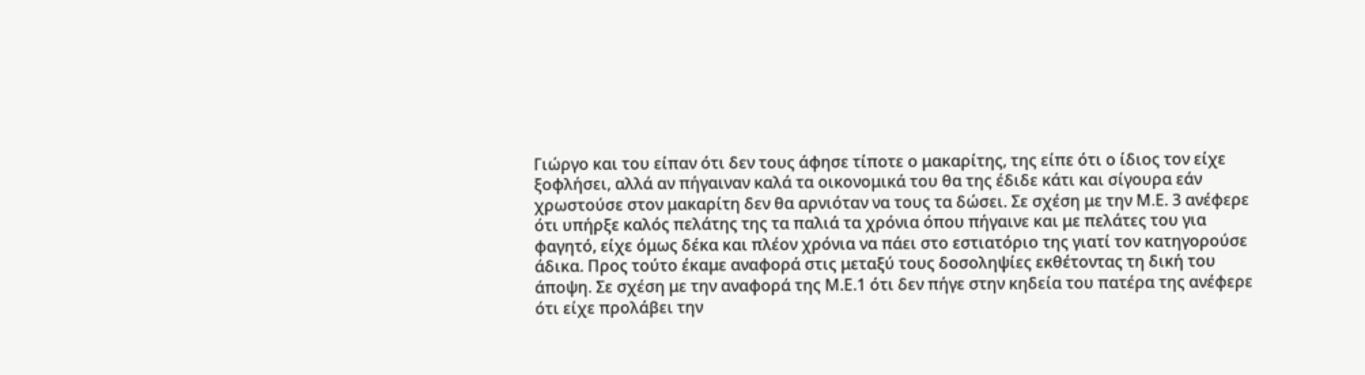Γιώργο και του είπαν ότι δεν τους άφησε τίποτε ο μακαρίτης, της είπε ότι ο ίδιος τον είχε ξοφλήσει, αλλά αν πήγαιναν καλά τα οικονομικά του θα της έδιδε κάτι και σίγουρα εάν χρωστούσε στον μακαρίτη δεν θα αρνιόταν να τους τα δώσει. Σε σχέση με την Μ.Ε. 3 ανέφερε ότι υπήρξε καλός πελάτης της τα παλιά τα χρόνια όπου πήγαινε και με πελάτες του για φαγητό, είχε όμως δέκα και πλέον χρόνια να πάει στο εστιατόριο της γιατί τον κατηγορούσε άδικα. Προς τούτο έκαμε αναφορά στις μεταξύ τους δοσοληψίες εκθέτοντας τη δική του άποψη. Σε σχέση με την αναφορά της Μ.Ε.1 ότι δεν πήγε στην κηδεία του πατέρα της ανέφερε ότι είχε προλάβει την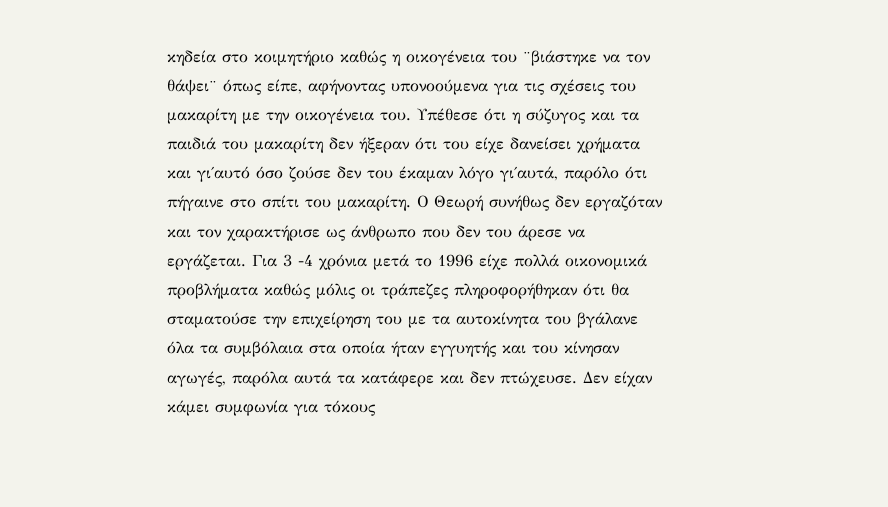κηδεία στο κοιμητήριο καθώς η οικογένεια του ¨βιάστηκε να τον θάψει¨ όπως είπε, αφήνοντας υπονοούμενα για τις σχέσεις του μακαρίτη με την οικογένεια του. Υπέθεσε ότι η σύζυγος και τα παιδιά του μακαρίτη δεν ήξεραν ότι του είχε δανείσει χρήματα και γι΄αυτό όσο ζούσε δεν του έκαμαν λόγο γι΄αυτά, παρόλο ότι πήγαινε στο σπίτι του μακαρίτη. Ο Θεωρή συνήθως δεν εργαζόταν και τον χαρακτήρισε ως άνθρωπο που δεν του άρεσε να εργάζεται. Για 3 -4 χρόνια μετά το 1996 είχε πολλά οικονομικά προβλήματα καθώς μόλις οι τράπεζες πληροφορήθηκαν ότι θα σταματούσε την επιχείρηση του με τα αυτοκίνητα του βγάλανε όλα τα συμβόλαια στα οποία ήταν εγγυητής και του κίνησαν αγωγές, παρόλα αυτά τα κατάφερε και δεν πτώχευσε. Δεν είχαν κάμει συμφωνία για τόκους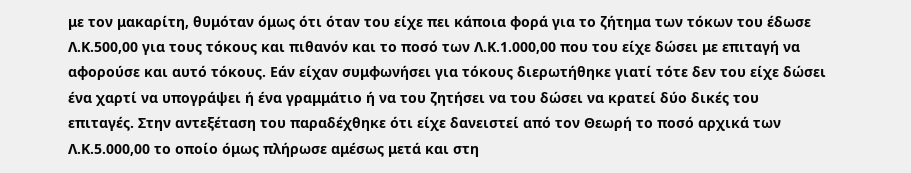με τον μακαρίτη, θυμόταν όμως ότι όταν του είχε πει κάποια φορά για το ζήτημα των τόκων του έδωσε Λ.Κ.500,00 για τους τόκους και πιθανόν και το ποσό των Λ.Κ.1.000,00 που του είχε δώσει με επιταγή να αφορούσε και αυτό τόκους. Εάν είχαν συμφωνήσει για τόκους διερωτήθηκε γιατί τότε δεν του είχε δώσει ένα χαρτί να υπογράψει ή ένα γραμμάτιο ή να του ζητήσει να του δώσει να κρατεί δύο δικές του επιταγές. Στην αντεξέταση του παραδέχθηκε ότι είχε δανειστεί από τον Θεωρή το ποσό αρχικά των Λ.Κ.5.000,00 το οποίο όμως πλήρωσε αμέσως μετά και στη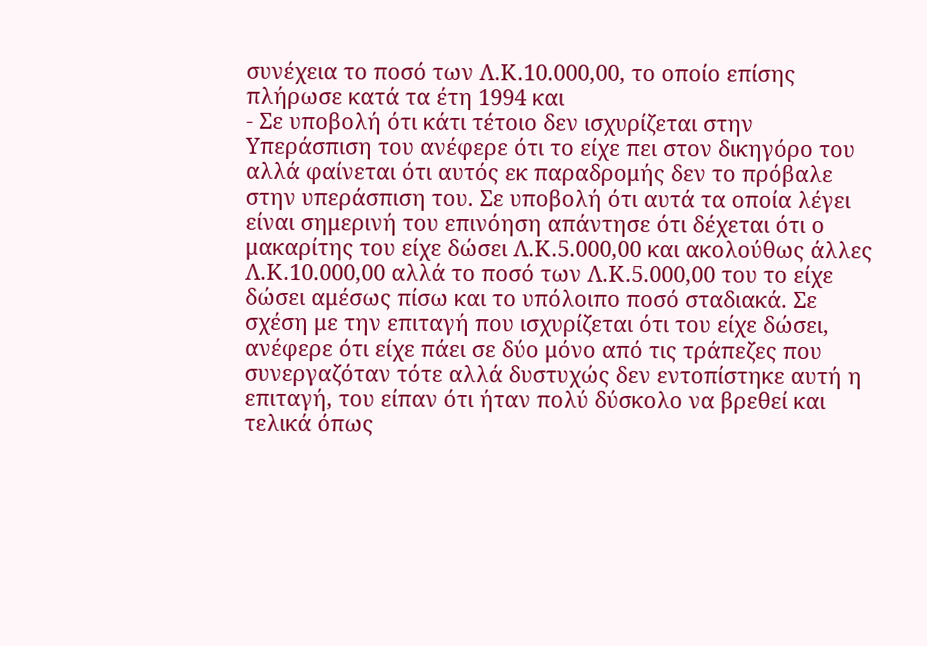συνέχεια το ποσό των Λ.Κ.10.000,00, το οποίο επίσης πλήρωσε κατά τα έτη 1994 και
- Σε υποβολή ότι κάτι τέτοιο δεν ισχυρίζεται στην Υπεράσπιση του ανέφερε ότι το είχε πει στον δικηγόρο του αλλά φαίνεται ότι αυτός εκ παραδρομής δεν το πρόβαλε στην υπεράσπιση του. Σε υποβολή ότι αυτά τα οποία λέγει είναι σημερινή του επινόηση απάντησε ότι δέχεται ότι ο μακαρίτης του είχε δώσει Λ.Κ.5.000,00 και ακολούθως άλλες Λ.Κ.10.000,00 αλλά το ποσό των Λ.Κ.5.000,00 του το είχε δώσει αμέσως πίσω και το υπόλοιπο ποσό σταδιακά. Σε σχέση με την επιταγή που ισχυρίζεται ότι του είχε δώσει, ανέφερε ότι είχε πάει σε δύο μόνο από τις τράπεζες που συνεργαζόταν τότε αλλά δυστυχώς δεν εντοπίστηκε αυτή η επιταγή, του είπαν ότι ήταν πολύ δύσκολο να βρεθεί και τελικά όπως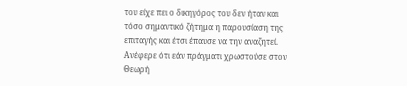του είχε πει ο δικηγόρος του δεν ήταν και τόσο σημαντικό ζήτημα η παρουσίαση της επιταγής και έτσι έπαυσε να την αναζητεί. Ανέφερε ότι εάν πράγματι χρωστούσε στον Θεωρή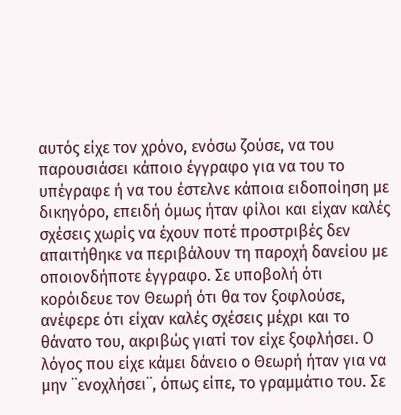αυτός είχε τον χρόνο, ενόσω ζούσε, να του παρουσιάσει κάποιο έγγραφο για να του το υπέγραφε ή να του έστελνε κάποια ειδοποίηση με δικηγόρο, επειδή όμως ήταν φίλοι και είχαν καλές σχέσεις χωρίς να έχουν ποτέ προστριβές δεν απαιτήθηκε να περιβάλουν τη παροχή δανείου με οποιονδήποτε έγγραφο. Σε υποβολή ότι κορόιδευε τον Θεωρή ότι θα τον ξοφλούσε, ανέφερε ότι είχαν καλές σχέσεις μέχρι και το θάνατο του, ακριβώς γιατί τον είχε ξοφλήσει. Ο λόγος που είχε κάμει δάνειο ο Θεωρή ήταν για να μην ¨ενοχλήσει¨, όπως είπε, το γραμμάτιο του. Σε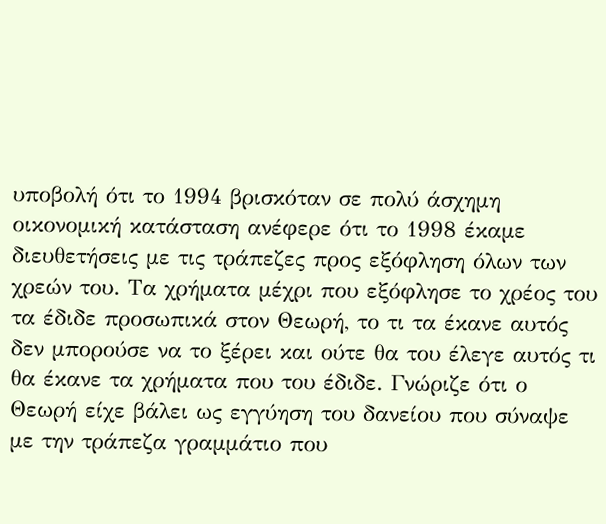υποβολή ότι το 1994 βρισκόταν σε πολύ άσχημη οικονομική κατάσταση ανέφερε ότι το 1998 έκαμε διευθετήσεις με τις τράπεζες προς εξόφληση όλων των χρεών του. Τα χρήματα μέχρι που εξόφλησε το χρέος του τα έδιδε προσωπικά στον Θεωρή, το τι τα έκανε αυτός δεν μπορούσε να το ξέρει και ούτε θα του έλεγε αυτός τι θα έκανε τα χρήματα που του έδιδε. Γνώριζε ότι ο Θεωρή είχε βάλει ως εγγύηση του δανείου που σύναψε με την τράπεζα γραμμάτιο που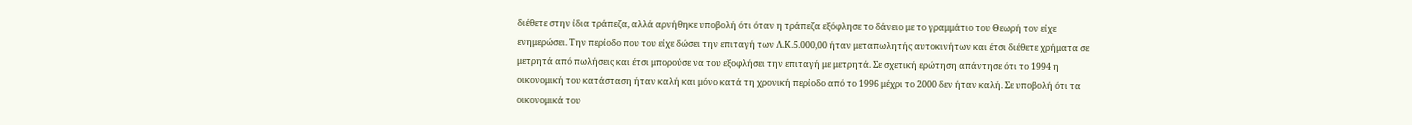διέθετε στην ίδια τράπεζα, αλλά αρνήθηκε υποβολή ότι όταν η τράπεζα εξόφλησε το δάνειο με το γραμμάτιο του Θεωρή τον είχε ενημερώσει. Την περίοδο που του είχε δώσει την επιταγή των Λ.Κ.5.000,00 ήταν μεταπωλητής αυτοκινήτων και έτσι διέθετε χρήματα σε μετρητά από πωλήσεις και έτσι μπορούσε να του εξοφλήσει την επιταγή με μετρητά. Σε σχετική ερώτηση απάντησε ότι το 1994 η οικονομική του κατάσταση ήταν καλή και μόνο κατά τη χρονική περίοδο από το 1996 μέχρι το 2000 δεν ήταν καλή. Σε υποβολή ότι τα οικονομικά του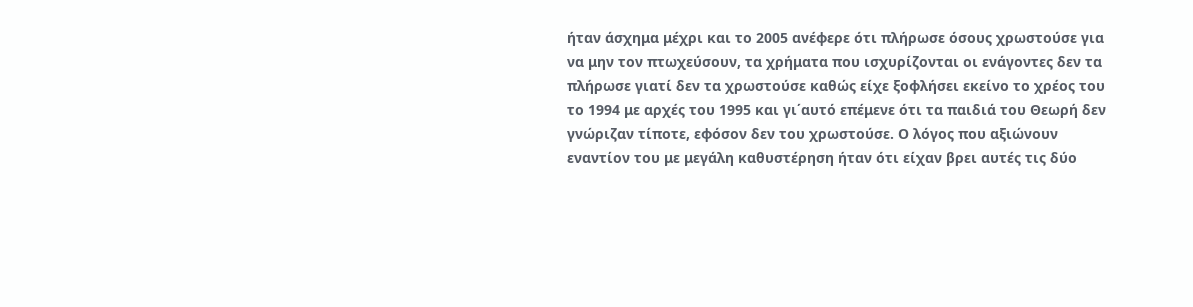ήταν άσχημα μέχρι και το 2005 ανέφερε ότι πλήρωσε όσους χρωστούσε για να μην τον πτωχεύσουν, τα χρήματα που ισχυρίζονται οι ενάγοντες δεν τα πλήρωσε γιατί δεν τα χρωστούσε καθώς είχε ξοφλήσει εκείνο το χρέος του το 1994 με αρχές του 1995 και γι΄αυτό επέμενε ότι τα παιδιά του Θεωρή δεν γνώριζαν τίποτε, εφόσον δεν του χρωστούσε. Ο λόγος που αξιώνουν εναντίον του με μεγάλη καθυστέρηση ήταν ότι είχαν βρει αυτές τις δύο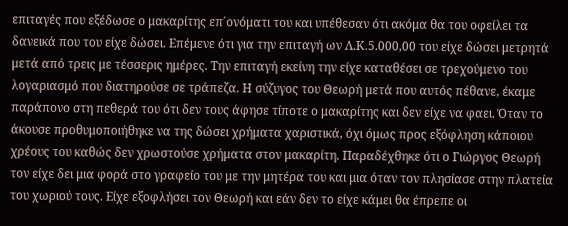επιταγές που εξέδωσε ο μακαρίτης επ΄ονόματι του και υπέθεσαν ότι ακόμα θα του οφείλει τα δανεικά που του είχε δώσει. Επέμενε ότι για την επιταγή ων Λ.Κ.5.000,00 του είχε δώσει μετρητά μετά από τρεις με τέσσερις ημέρες. Την επιταγή εκείνη την είχε καταθέσει σε τρεχούμενο του λογαριασμό που διατηρούσε σε τράπεζα. Η σύζυγος του Θεωρή μετά που αυτός πέθανε, έκαμε παράπονο στη πεθερά του ότι δεν τους άφησε τίποτε ο μακαρίτης και δεν είχε να φαει. Όταν το άκουσε προθυμοποιήθηκε να της δώσει χρήματα χαριστικά, όχι όμως προς εξόφληση κάποιου χρέους του καθώς δεν χρωστούσε χρήματα στον μακαρίτη. Παραδέχθηκε ότι ο Γιώργος Θεωρή τον είχε δει μια φορά στο γραφείο του με την μητέρα του και μια όταν τον πλησίασε στην πλατεία του χωριού τους. Είχε εξοφλήσει τον Θεωρή και εάν δεν το είχε κάμει θα έπρεπε οι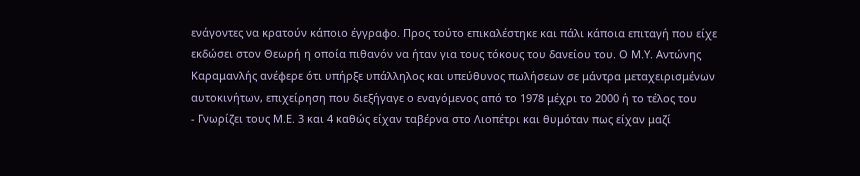ενάγοντες να κρατούν κάποιο έγγραφο. Προς τούτο επικαλέστηκε και πάλι κάποια επιταγή που είχε εκδώσει στον Θεωρή η οποία πιθανόν να ήταν για τους τόκους του δανείου του. Ο Μ.Υ. Αντώνης Καραμανλής ανέφερε ότι υπήρξε υπάλληλος και υπεύθυνος πωλήσεων σε μάντρα μεταχειρισμένων αυτοκινήτων, επιχείρηση που διεξήγαγε ο εναγόμενος από το 1978 μέχρι το 2000 ή το τέλος του
- Γνωρίζει τους Μ.Ε. 3 και 4 καθώς είχαν ταβέρνα στο Λιοπέτρι και θυμόταν πως είχαν μαζί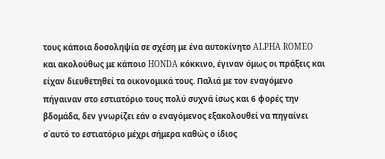τους κάποια δοσοληψία σε σχέση με ένα αυτοκίνητο ALPHA ROMEO και ακολούθως με κάποιο HONDA κόκκινο, έγιναν όμως οι πράξεις και είχαν διευθετηθεί τα οικονομικά τους. Παλιά με τον εναγόμενο πήγαιναν στο εστιατόριο τους πολύ συχνά ίσως και 6 φορές την βδομάδα, δεν γνωρίζει εάν ο εναγόμενος εξακολουθεί να πηγαίνει σ΄αυτό το εστιατόριο μέχρι σήμερα καθώς ο ίδιος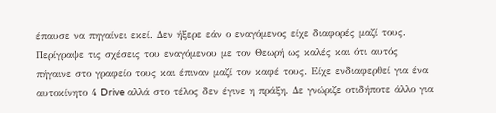έπαυσε να πηγαίνει εκεί. Δεν ήξερε εάν ο εναγόμενος είχε διαφορές μαζί τους. Περίγραψε τις σχέσεις του εναγόμενου με τον Θεωρή ως καλές και ότι αυτός πήγαινε στο γραφείο τους και έπιναν μαζί τον καφέ τους. Είχε ενδιαφερθεί για ένα αυτοκίνητο 4 Drive αλλά στο τέλος δεν έγινε η πράξη. Δε γνώριζε οτιδήποτε άλλο για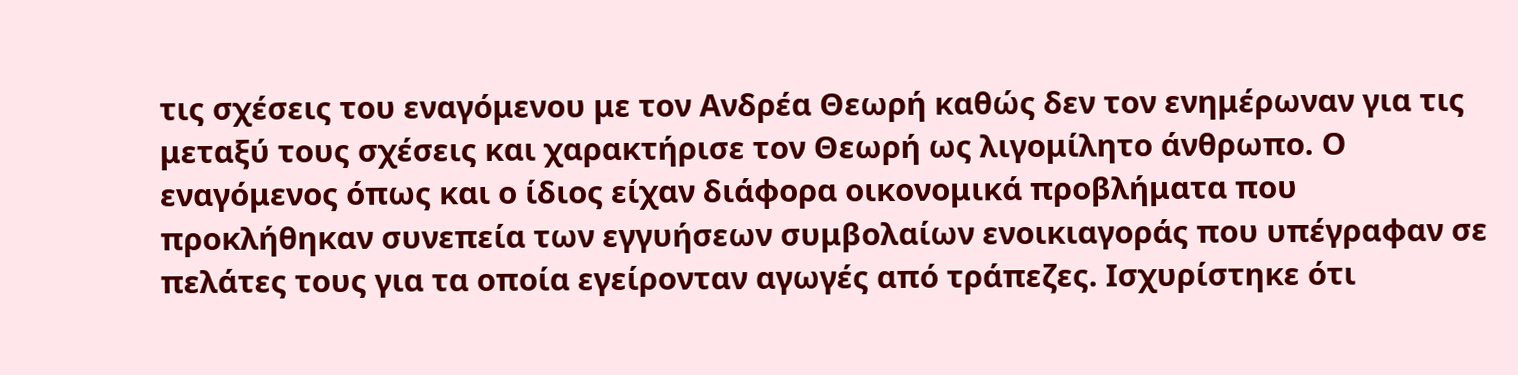τις σχέσεις του εναγόμενου με τον Ανδρέα Θεωρή καθώς δεν τον ενημέρωναν για τις μεταξύ τους σχέσεις και χαρακτήρισε τον Θεωρή ως λιγομίλητο άνθρωπο. Ο εναγόμενος όπως και ο ίδιος είχαν διάφορα οικονομικά προβλήματα που προκλήθηκαν συνεπεία των εγγυήσεων συμβολαίων ενοικιαγοράς που υπέγραφαν σε πελάτες τους για τα οποία εγείρονταν αγωγές από τράπεζες. Ισχυρίστηκε ότι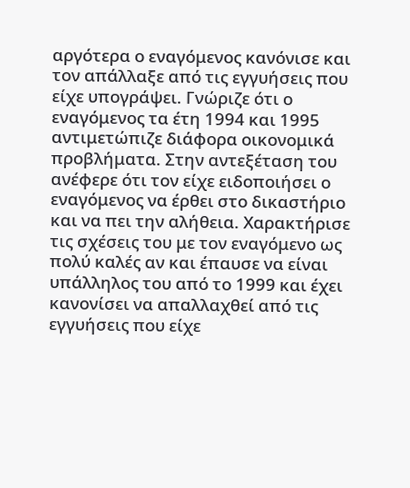αργότερα ο εναγόμενος κανόνισε και τον απάλλαξε από τις εγγυήσεις που είχε υπογράψει. Γνώριζε ότι ο εναγόμενος τα έτη 1994 και 1995 αντιμετώπιζε διάφορα οικονομικά προβλήματα. Στην αντεξέταση του ανέφερε ότι τον είχε ειδοποιήσει ο εναγόμενος να έρθει στο δικαστήριο και να πει την αλήθεια. Χαρακτήρισε τις σχέσεις του με τον εναγόμενο ως πολύ καλές αν και έπαυσε να είναι υπάλληλος του από το 1999 και έχει κανονίσει να απαλλαχθεί από τις εγγυήσεις που είχε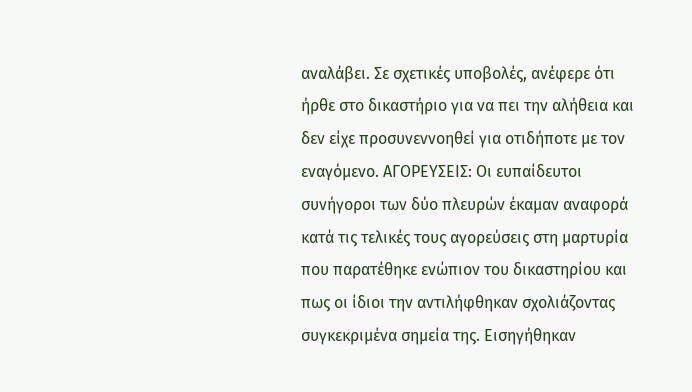αναλάβει. Σε σχετικές υποβολές, ανέφερε ότι ήρθε στο δικαστήριο για να πει την αλήθεια και δεν είχε προσυνεννοηθεί για οτιδήποτε με τον εναγόμενο. ΑΓΟΡΕΥΣΕΙΣ: Οι ευπαίδευτοι συνήγοροι των δύο πλευρών έκαμαν αναφορά κατά τις τελικές τους αγορεύσεις στη μαρτυρία που παρατέθηκε ενώπιον του δικαστηρίου και πως οι ίδιοι την αντιλήφθηκαν σχολιάζοντας συγκεκριμένα σημεία της. Εισηγήθηκαν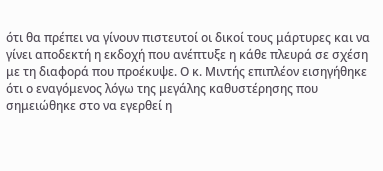ότι θα πρέπει να γίνουν πιστευτοί οι δικοί τους μάρτυρες και να γίνει αποδεκτή η εκδοχή που ανέπτυξε η κάθε πλευρά σε σχέση με τη διαφορά που προέκυψε. Ο κ. Μιντής επιπλέον εισηγήθηκε ότι ο εναγόμενος λόγω της μεγάλης καθυστέρησης που σημειώθηκε στο να εγερθεί η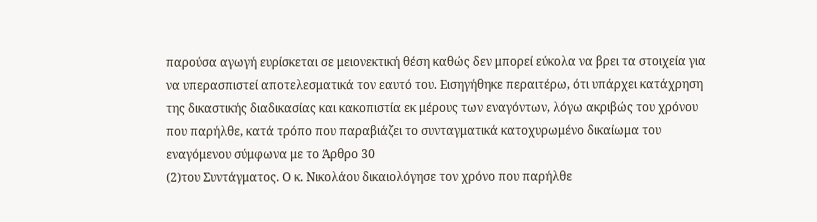παρούσα αγωγή ευρίσκεται σε μειονεκτική θέση καθώς δεν μπορεί εύκολα να βρει τα στοιχεία για να υπερασπιστεί αποτελεσματικά τον εαυτό του. Εισηγήθηκε περαιτέρω, ότι υπάρχει κατάχρηση της δικαστικής διαδικασίας και κακοπιστία εκ μέρους των εναγόντων, λόγω ακριβώς του χρόνου που παρήλθε, κατά τρόπο που παραβιάζει το συνταγματικά κατοχυρωμένο δικαίωμα του εναγόμενου σύμφωνα με το Άρθρο 30
(2)του Συντάγματος. Ο κ. Νικολάου δικαιολόγησε τον χρόνο που παρήλθε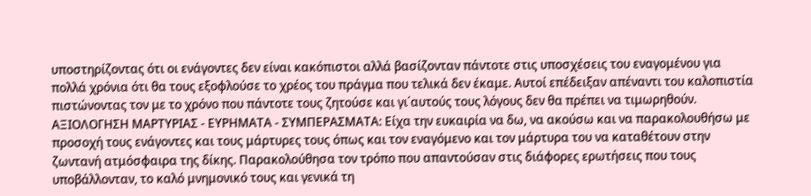υποστηρίζοντας ότι οι ενάγοντες δεν είναι κακόπιστοι αλλά βασίζονταν πάντοτε στις υποσχέσεις του εναγομένου για πολλά χρόνια ότι θα τους εξοφλούσε το χρέος του πράγμα που τελικά δεν έκαμε. Αυτοί επέδειξαν απέναντι του καλοπιστία πιστώνοντας τον με το χρόνο που πάντοτε τους ζητούσε και γι΄αυτούς τους λόγους δεν θα πρέπει να τιμωρηθούν. ΑΞΙΟΛΟΓΗΣΗ ΜΑΡΤΥΡΙΑΣ - ΕΥΡΗΜΑΤΑ - ΣΥΜΠΕΡΑΣΜΑΤΑ: Είχα την ευκαιρία να δω, να ακούσω και να παρακολουθήσω με προσοχή τους ενάγοντες και τους μάρτυρες τους όπως και τον εναγόμενο και τον μάρτυρα του να καταθέτουν στην ζωντανή ατμόσφαιρα της δίκης. Παρακολούθησα τον τρόπο που απαντούσαν στις διάφορες ερωτήσεις που τους υποβάλλονταν, το καλό μνημονικό τους και γενικά τη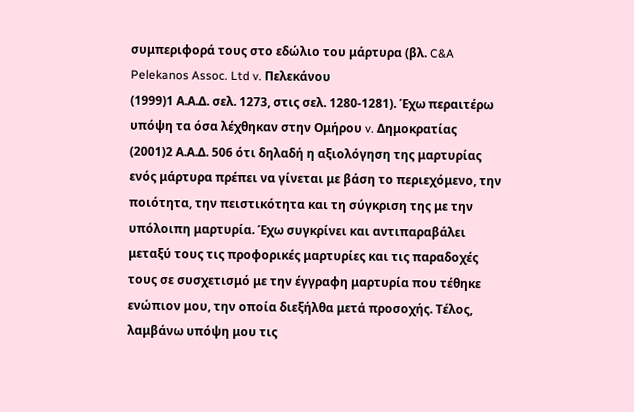συμπεριφορά τους στο εδώλιο του μάρτυρα (βλ. C&A Pelekanos Assoc. Ltd v. Πελεκάνου
(1999)1 Α.Α.Δ. σελ. 1273, στις σελ. 1280-1281). Έχω περαιτέρω υπόψη τα όσα λέχθηκαν στην Ομήρου v. Δημοκρατίας
(2001)2 Α.Α.Δ. 506 ότι δηλαδή η αξιολόγηση της μαρτυρίας ενός μάρτυρα πρέπει να γίνεται με βάση το περιεχόμενο, την ποιότητα, την πειστικότητα και τη σύγκριση της με την υπόλοιπη μαρτυρία. Έχω συγκρίνει και αντιπαραβάλει μεταξύ τους τις προφορικές μαρτυρίες και τις παραδοχές τους σε συσχετισμό με την έγγραφη μαρτυρία που τέθηκε ενώπιον μου, την οποία διεξήλθα μετά προσοχής. Τέλος, λαμβάνω υπόψη μου τις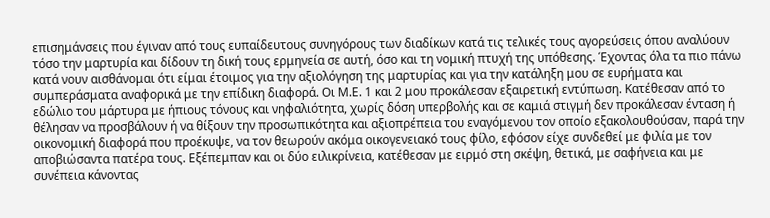επισημάνσεις που έγιναν από τους ευπαίδευτους συνηγόρους των διαδίκων κατά τις τελικές τους αγορεύσεις όπου αναλύουν τόσο την μαρτυρία και δίδουν τη δική τους ερμηνεία σε αυτή, όσο και τη νομική πτυχή της υπόθεσης. Έχοντας όλα τα πιο πάνω κατά νουν αισθάνομαι ότι είμαι έτοιμος για την αξιολόγηση της μαρτυρίας και για την κατάληξη μου σε ευρήματα και συμπεράσματα αναφορικά με την επίδικη διαφορά. Οι Μ.Ε. 1 και 2 μου προκάλεσαν εξαιρετική εντύπωση. Κατέθεσαν από το εδώλιο του μάρτυρα με ήπιους τόνους και νηφαλιότητα, χωρίς δόση υπερβολής και σε καμιά στιγμή δεν προκάλεσαν ένταση ή θέλησαν να προσβάλουν ή να θίξουν την προσωπικότητα και αξιοπρέπεια του εναγόμενου τον οποίο εξακολουθούσαν, παρά την οικονομική διαφορά που προέκυψε, να τον θεωρούν ακόμα οικογενειακό τους φίλο, εφόσον είχε συνδεθεί με φιλία με τον αποβιώσαντα πατέρα τους. Εξέπεμπαν και οι δύο ειλικρίνεια, κατέθεσαν με ειρμό στη σκέψη, θετικά, με σαφήνεια και με συνέπεια κάνοντας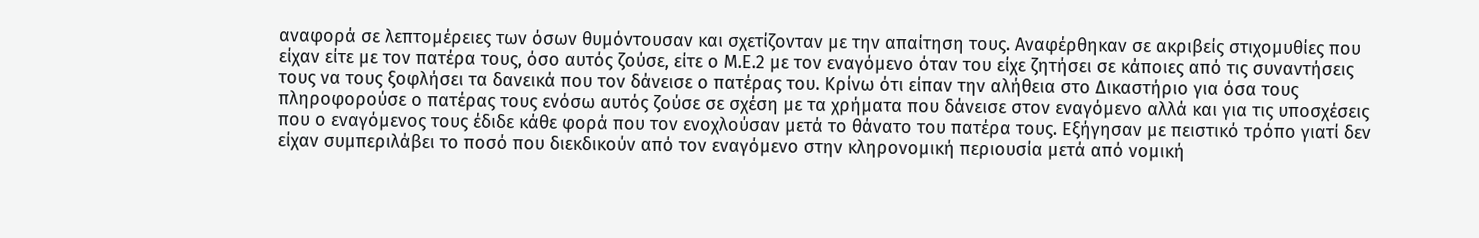αναφορά σε λεπτομέρειες των όσων θυμόντουσαν και σχετίζονταν με την απαίτηση τους. Αναφέρθηκαν σε ακριβείς στιχομυθίες που είχαν είτε με τον πατέρα τους, όσο αυτός ζούσε, είτε ο Μ.Ε.2 με τον εναγόμενο όταν του είχε ζητήσει σε κάποιες από τις συναντήσεις τους να τους ξοφλήσει τα δανεικά που τον δάνεισε ο πατέρας του. Κρίνω ότι είπαν την αλήθεια στο Δικαστήριο για όσα τους πληροφορούσε ο πατέρας τους ενόσω αυτός ζούσε σε σχέση με τα χρήματα που δάνεισε στον εναγόμενο αλλά και για τις υποσχέσεις που ο εναγόμενος τους έδιδε κάθε φορά που τον ενοχλούσαν μετά το θάνατο του πατέρα τους. Εξήγησαν με πειστικό τρόπο γιατί δεν είχαν συμπεριλάβει το ποσό που διεκδικούν από τον εναγόμενο στην κληρονομική περιουσία μετά από νομική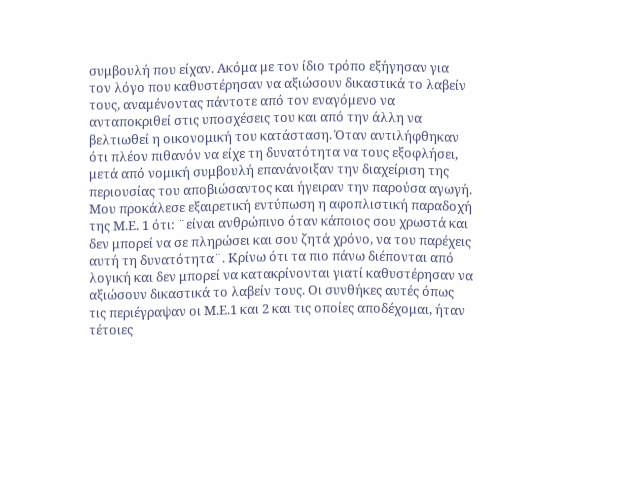συμβουλή που είχαν. Ακόμα με τον ίδιο τρόπο εξήγησαν για τον λόγο που καθυστέρησαν να αξιώσουν δικαστικά το λαβείν τους, αναμένοντας πάντοτε από τον εναγόμενο να ανταποκριθεί στις υποσχέσεις του και από την άλλη να βελτιωθεί η οικονομική του κατάσταση. Όταν αντιλήφθηκαν ότι πλέον πιθανόν να είχε τη δυνατότητα να τους εξοφλήσει, μετά από νομική συμβουλή επανάνοιξαν την διαχείριση της περιουσίας του αποβιώσαντος και ήγειραν την παρούσα αγωγή. Μου προκάλεσε εξαιρετική εντύπωση η αφοπλιστική παραδοχή της Μ.Ε. 1 ότι: ¨είναι ανθρώπινο όταν κάποιος σου χρωστά και δεν μπορεί να σε πληρώσει και σου ζητά χρόνο, να του παρέχεις αυτή τη δυνατότητα¨. Κρίνω ότι τα πιο πάνω διέπονται από λογική και δεν μπορεί να κατακρίνονται γιατί καθυστέρησαν να αξιώσουν δικαστικά το λαβείν τους. Οι συνθήκες αυτές όπως τις περιέγραψαν οι Μ.Ε.1 και 2 και τις οποίες αποδέχομαι, ήταν τέτοιες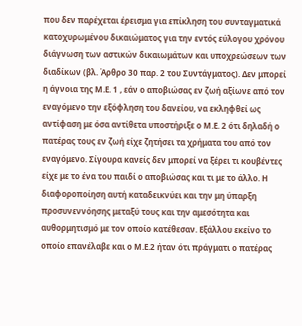που δεν παρέχεται έρεισμα για επίκληση του συνταγματικά κατοχυρωμένου δικαιώματος για την εντός εύλογου χρόνου διάγνωση των αστικών δικαιωμάτων και υποχρεώσεων των διαδίκων (βλ. Άρθρο 30 παρ. 2 του Συντάγματος). Δεν μπορεί η άγνοια της Μ.Ε. 1 , εάν ο αποβιώσας εν ζωή αξίωνε από τον εναγόμενο την εξόφληση του δανείου, να εκληφθεί ως αντίφαση με όσα αντίθετα υποστήριξε ο Μ.Ε. 2 ότι δηλαδή ο πατέρας τους εν ζωή είχε ζητήσει τα χρήματα του από τον εναγόμενο. Σίγουρα κανείς δεν μπορεί να ξέρει τι κουβέντες είχε με το ένα του παιδί ο αποβιώσας και τι με το άλλο. Η διαφοροποίηση αυτή καταδεικνύει και την μη ύπαρξη προσυνεννόησης μεταξύ τους και την αμεσότητα και αυθορμητισμό με τον οποίο κατέθεσαν. Εξάλλου εκείνο το οποίο επανέλαβε και ο Μ.Ε.2 ήταν ότι πράγματι ο πατέρας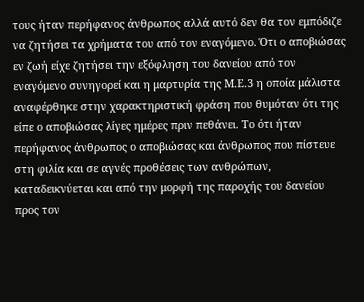τους ήταν περήφανος άνθρωπος αλλά αυτό δεν θα τον εμπόδιζε να ζητήσει τα χρήματα του από τον εναγόμενο. Ότι ο αποβιώσας εν ζωή είχε ζητήσει την εξόφληση του δανείου από τον εναγόμενο συνηγορεί και η μαρτυρία της Μ.Ε.3 η οποία μάλιστα αναφέρθηκε στην χαρακτηριστική φράση που θυμόταν ότι της είπε ο αποβιώσας λίγες ημέρες πριν πεθάνει. Το ότι ήταν περήφανος άνθρωπος ο αποβιώσας και άνθρωπος που πίστευε στη φιλία και σε αγνές προθέσεις των ανθρώπων, καταδεικνύεται και από την μορφή της παροχής του δανείου προς τον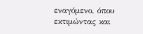εναγόμενο, όπου εκτιμώντας και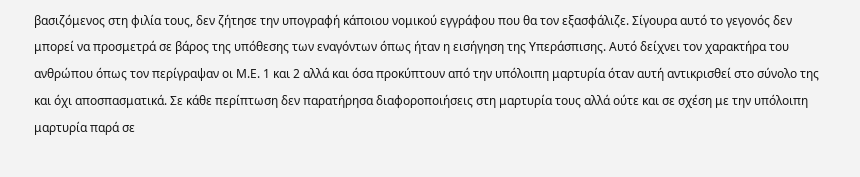βασιζόμενος στη φιλία τους, δεν ζήτησε την υπογραφή κάποιου νομικού εγγράφου που θα τον εξασφάλιζε. Σίγουρα αυτό το γεγονός δεν μπορεί να προσμετρά σε βάρος της υπόθεσης των εναγόντων όπως ήταν η εισήγηση της Υπεράσπισης. Αυτό δείχνει τον χαρακτήρα του ανθρώπου όπως τον περίγραψαν οι Μ.Ε. 1 και 2 αλλά και όσα προκύπτουν από την υπόλοιπη μαρτυρία όταν αυτή αντικρισθεί στο σύνολο της και όχι αποσπασματικά. Σε κάθε περίπτωση δεν παρατήρησα διαφοροποιήσεις στη μαρτυρία τους αλλά ούτε και σε σχέση με την υπόλοιπη μαρτυρία παρά σε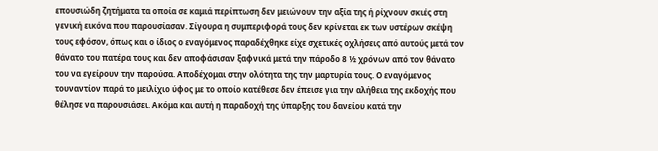επουσιώδη ζητήματα τα οποία σε καμιά περίπτωση δεν μειώνουν την αξία της ή ρίχνουν σκιές στη γενική εικόνα που παρουσίασαν. Σίγουρα η συμπεριφορά τους δεν κρίνεται εκ των υστέρων σκέψη τους εφόσον, όπως και ο ίδιος ο εναγόμενος παραδέχθηκε είχε σχετικές οχλήσεις από αυτούς μετά τον θάνατο του πατέρα τους και δεν αποφάσισαν ξαφνικά μετά την πάροδο 8 ½ χρόνων από τον θάνατο του να εγείρουν την παρούσα. Αποδέχομαι στην ολότητα της την μαρτυρία τους. Ο εναγόμενος τουναντίον παρά το μειλίχιο ύφος με το οποίο κατέθεσε δεν έπεισε για την αλήθεια της εκδοχής που θέλησε να παρουσιάσει. Ακόμα και αυτή η παραδοχή της ύπαρξης του δανείου κατά την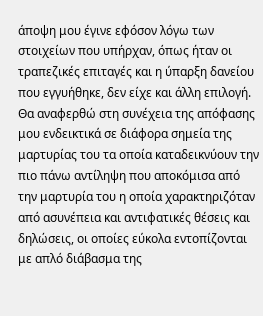άποψη μου έγινε εφόσον λόγω των στοιχείων που υπήρχαν, όπως ήταν οι τραπεζικές επιταγές και η ύπαρξη δανείου που εγγυήθηκε, δεν είχε και άλλη επιλογή. Θα αναφερθώ στη συνέχεια της απόφασης μου ενδεικτικά σε διάφορα σημεία της μαρτυρίας του τα οποία καταδεικνύουν την πιο πάνω αντίληψη που αποκόμισα από την μαρτυρία του η οποία χαρακτηριζόταν από ασυνέπεια και αντιφατικές θέσεις και δηλώσεις, οι οποίες εύκολα εντοπίζονται με απλό διάβασμα της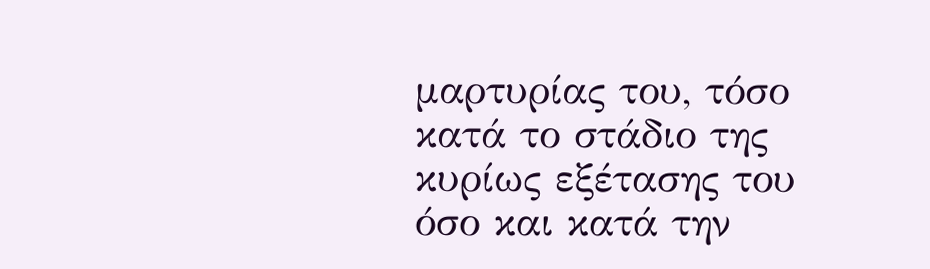μαρτυρίας του, τόσο κατά το στάδιο της κυρίως εξέτασης του όσο και κατά την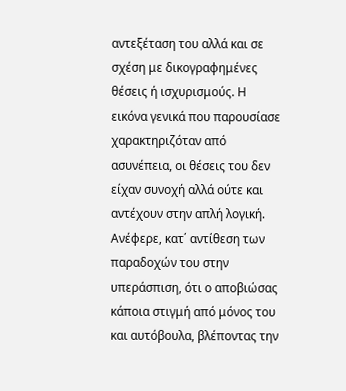αντεξέταση του αλλά και σε σχέση με δικογραφημένες θέσεις ή ισχυρισμούς. Η εικόνα γενικά που παρουσίασε χαρακτηριζόταν από ασυνέπεια, οι θέσεις του δεν είχαν συνοχή αλλά ούτε και αντέχουν στην απλή λογική. Ανέφερε, κατ΄ αντίθεση των παραδοχών του στην υπεράσπιση, ότι ο αποβιώσας κάποια στιγμή από μόνος του και αυτόβουλα, βλέποντας την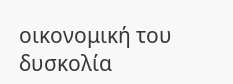οικονομική του δυσκολία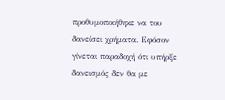προθυμοποιήθηκε να του δανείσει χρήματα. Εφόσον γίνεται παραδοχή ότι υπήρξε δανεισμός δεν θα με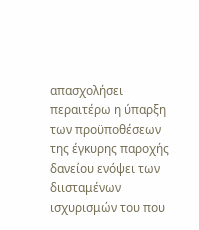απασχολήσει περαιτέρω η ύπαρξη των προϋποθέσεων της έγκυρης παροχής δανείου ενόψει των διισταμένων ισχυρισμών του που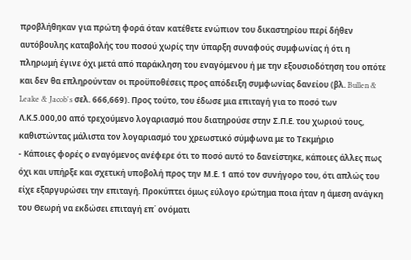προβλήθηκαν για πρώτη φορά όταν κατέθετε ενώπιον του δικαστηρίου περί δήθεν αυτόβουλης καταβολής του ποσού χωρίς την ύπαρξη συναφούς συμφωνίας ή ότι η πληρωμή έγινε όχι μετά από παράκληση του εναγόμενου ή με την εξουσιοδότηση του οπότε και δεν θα επληρούνταν οι προϋποθέσεις προς απόδειξη συμφωνίας δανείου (βλ. Bullen & Leake & Jacob's σελ. 666,669). Προς τούτο, του έδωσε μια επιταγή για το ποσό των Λ.Κ.5.000,00 από τρεχούμενο λογαριασμό που διατηρούσε στην Σ.Π.Ε. του χωριού τους, καθιστώντας μάλιστα τον λογαριασμό του χρεωστικό σύμφωνα με το Τεκμήριο
- Κάποιες φορές ο εναγόμενος ανέφερε ότι το ποσό αυτό το δανείστηκε, κάποιες άλλες πως όχι και υπήρξε και σχετική υποβολή προς την Μ.Ε. 1 από τον συνήγορο του, ότι απλώς του είχε εξαργυρώσει την επιταγή. Προκύπτει όμως εύλογο ερώτημα ποια ήταν η άμεση ανάγκη του Θεωρή να εκδώσει επιταγή επ΄ ονόματι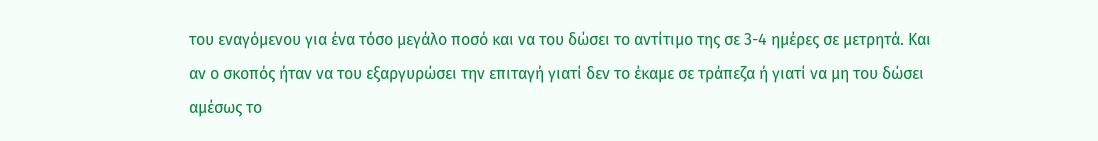του εναγόμενου για ένα τόσο μεγάλο ποσό και να του δώσει το αντίτιμο της σε 3-4 ημέρες σε μετρητά. Και αν ο σκοπός ήταν να του εξαργυρώσει την επιταγή γιατί δεν το έκαμε σε τράπεζα ή γιατί να μη του δώσει αμέσως το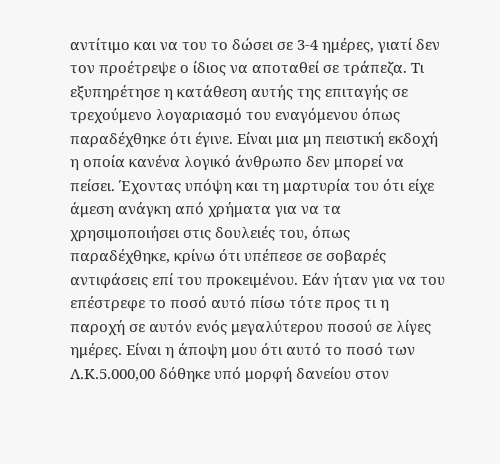αντίτιμο και να του το δώσει σε 3-4 ημέρες, γιατί δεν τον προέτρεψε ο ίδιος να αποταθεί σε τράπεζα. Τι εξυπηρέτησε η κατάθεση αυτής της επιταγής σε τρεχούμενο λογαριασμό του εναγόμενου όπως παραδέχθηκε ότι έγινε. Είναι μια μη πειστική εκδοχή η οποία κανένα λογικό άνθρωπο δεν μπορεί να πείσει. Έχοντας υπόψη και τη μαρτυρία του ότι είχε άμεση ανάγκη από χρήματα για να τα χρησιμοποιήσει στις δουλειές του, όπως παραδέχθηκε, κρίνω ότι υπέπεσε σε σοβαρές αντιφάσεις επί του προκειμένου. Εάν ήταν για να του επέστρεφε το ποσό αυτό πίσω τότε προς τι η παροχή σε αυτόν ενός μεγαλύτερου ποσού σε λίγες ημέρες. Είναι η άποψη μου ότι αυτό το ποσό των Λ.Κ.5.000,00 δόθηκε υπό μορφή δανείου στον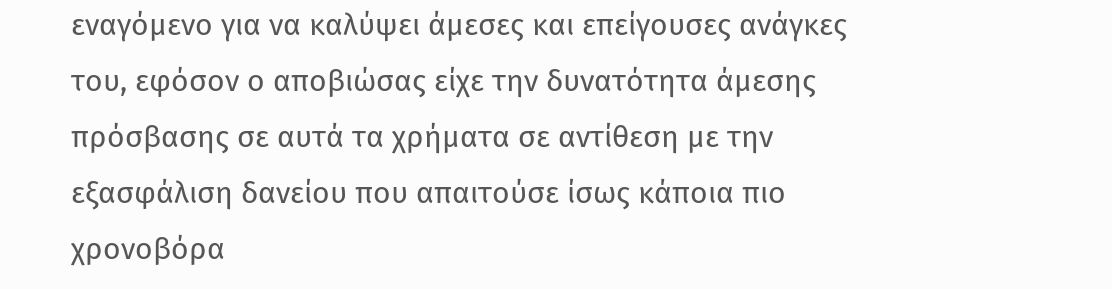εναγόμενο για να καλύψει άμεσες και επείγουσες ανάγκες του, εφόσον ο αποβιώσας είχε την δυνατότητα άμεσης πρόσβασης σε αυτά τα χρήματα σε αντίθεση με την εξασφάλιση δανείου που απαιτούσε ίσως κάποια πιο χρονοβόρα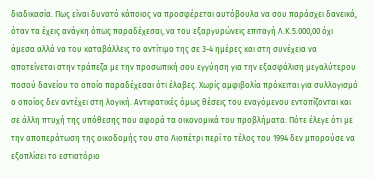διαδικασία. Πως είναι δυνατό κάποιος να προσφέρεται αυτόβουλα να σου παράσχει δανεικά, όταν τα έχεις ανάγκη όπως παραδέχεσαι, να του εξαργυρώνεις επιταγή Λ.Κ.5.000,00 όχι άμεσα αλλά να του καταβάλλεις το αντίτιμο της σε 3-4 ημέρες και στη συνέχεια να αποτείνεται στην τράπεζα με την προσωπική σου εγγύηση για την εξασφάλιση μεγαλύτερου ποσού δανείου το οποίο παραδέχεσαι ότι έλαβες. Χωρίς αμφιβολία πρόκειται για συλλογισμό ο οποίος δεν αντέχει στη λογική. Αντιφατικές όμως θέσεις του εναγόμενου εντοπίζονται και σε άλλη πτυχή της υπόθεσης που αφορά τα οικονομικά του προβλήματα. Πότε έλεγε ότι με την αποπεράτωση της οικοδομής του στο Λιοπέτρι περί το τέλος του 1994 δεν μπορούσε να εξοπλίσει το εστιατόριο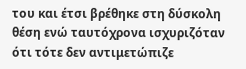του και έτσι βρέθηκε στη δύσκολη θέση ενώ ταυτόχρονα ισχυριζόταν ότι τότε δεν αντιμετώπιζε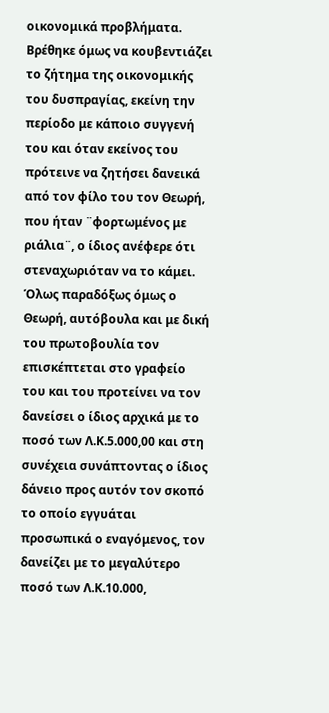οικονομικά προβλήματα. Βρέθηκε όμως να κουβεντιάζει το ζήτημα της οικονομικής του δυσπραγίας, εκείνη την περίοδο με κάποιο συγγενή του και όταν εκείνος του πρότεινε να ζητήσει δανεικά από τον φίλο του τον Θεωρή, που ήταν ¨φορτωμένος με ριάλια¨, ο ίδιος ανέφερε ότι στεναχωριόταν να το κάμει. Όλως παραδόξως όμως ο Θεωρή, αυτόβουλα και με δική του πρωτοβουλία τον επισκέπτεται στο γραφείο του και του προτείνει να τον δανείσει ο ίδιος αρχικά με το ποσό των Λ.Κ.5.000,00 και στη συνέχεια συνάπτοντας ο ίδιος δάνειο προς αυτόν τον σκοπό το οποίο εγγυάται προσωπικά ο εναγόμενος, τον δανείζει με το μεγαλύτερο ποσό των Λ.Κ.10.000,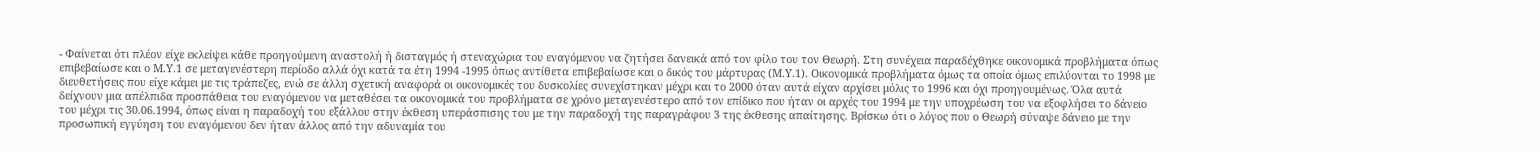- Φαίνεται ότι πλέον είχε εκλείψει κάθε προηγούμενη αναστολή ή δισταγμός ή στεναχώρια του εναγόμενου να ζητήσει δανεικά από τον φίλο του τον Θεωρή. Στη συνέχεια παραδέχθηκε οικονομικά προβλήματα όπως επιβεβαίωσε και ο Μ.Υ.1 σε μεταγενέστερη περίοδο αλλά όχι κατά τα έτη 1994 -1995 όπως αντίθετα επιβεβαίωσε και ο δικός του μάρτυρας (Μ.Υ.1). Οικονομικά προβλήματα όμως τα οποία όμως επιλύονται το 1998 με διευθετήσεις που είχε κάμει με τις τράπεζες, ενώ σε άλλη σχετική αναφορά οι οικονομικές του δυσκολίες συνεχίστηκαν μέχρι και το 2000 όταν αυτά είχαν αρχίσει μόλις το 1996 και όχι προηγουμένως. Όλα αυτά δείχνουν μια απέλπιδα προσπάθεια του εναγόμενου να μεταθέσει τα οικονομικά του προβλήματα σε χρόνο μεταγενέστερο από τον επίδικο που ήταν οι αρχές του 1994 με την υποχρέωση του να εξοφλήσει το δάνειο του μέχρι τις 30.06.1994, όπως είναι η παραδοχή του εξάλλου στην έκθεση υπεράσπισης του με την παραδοχή της παραγράφου 3 της έκθεσης απαίτησης. Βρίσκω ότι ο λόγος που ο Θεωρή σύναψε δάνειο με την προσωπική εγγύηση του εναγόμενου δεν ήταν άλλος από την αδυναμία του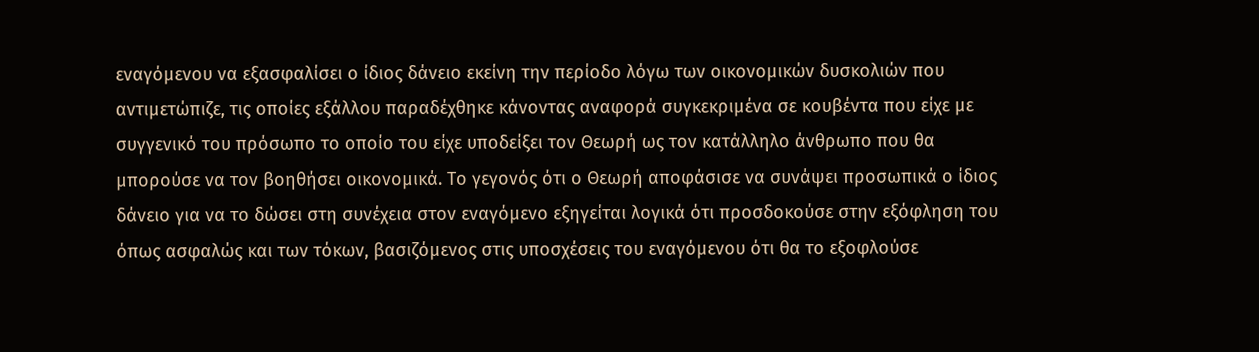εναγόμενου να εξασφαλίσει ο ίδιος δάνειο εκείνη την περίοδο λόγω των οικονομικών δυσκολιών που αντιμετώπιζε, τις οποίες εξάλλου παραδέχθηκε κάνοντας αναφορά συγκεκριμένα σε κουβέντα που είχε με συγγενικό του πρόσωπο το οποίο του είχε υποδείξει τον Θεωρή ως τον κατάλληλο άνθρωπο που θα μπορούσε να τον βοηθήσει οικονομικά. Το γεγονός ότι ο Θεωρή αποφάσισε να συνάψει προσωπικά ο ίδιος δάνειο για να το δώσει στη συνέχεια στον εναγόμενο εξηγείται λογικά ότι προσδοκούσε στην εξόφληση του όπως ασφαλώς και των τόκων, βασιζόμενος στις υποσχέσεις του εναγόμενου ότι θα το εξοφλούσε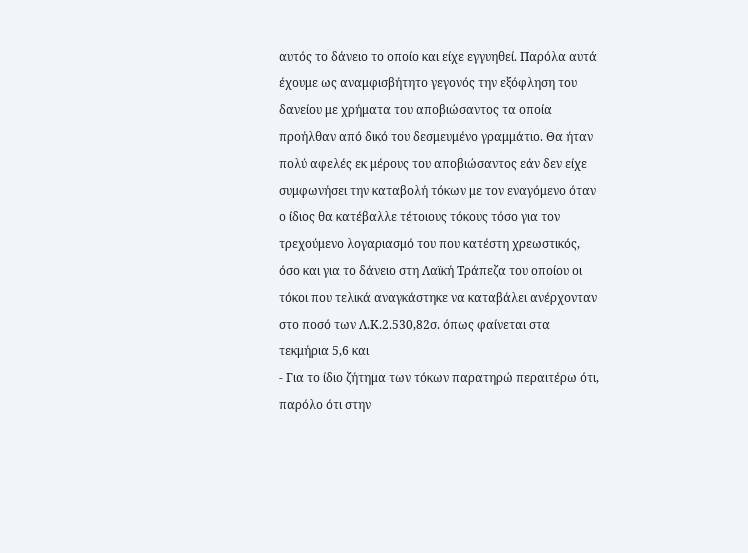αυτός το δάνειο το οποίο και είχε εγγυηθεί. Παρόλα αυτά έχουμε ως αναμφισβήτητο γεγονός την εξόφληση του δανείου με χρήματα του αποβιώσαντος τα οποία προήλθαν από δικό του δεσμευμένο γραμμάτιο. Θα ήταν πολύ αφελές εκ μέρους του αποβιώσαντος εάν δεν είχε συμφωνήσει την καταβολή τόκων με τον εναγόμενο όταν ο ίδιος θα κατέβαλλε τέτοιους τόκους τόσο για τον τρεχούμενο λογαριασμό του που κατέστη χρεωστικός, όσο και για το δάνειο στη Λαϊκή Τράπεζα του οποίου οι τόκοι που τελικά αναγκάστηκε να καταβάλει ανέρχονταν στο ποσό των Λ.Κ.2.530,82σ. όπως φαίνεται στα τεκμήρια 5,6 και
- Για το ίδιο ζήτημα των τόκων παρατηρώ περαιτέρω ότι, παρόλο ότι στην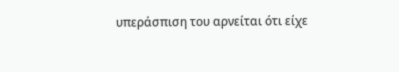υπεράσπιση του αρνείται ότι είχε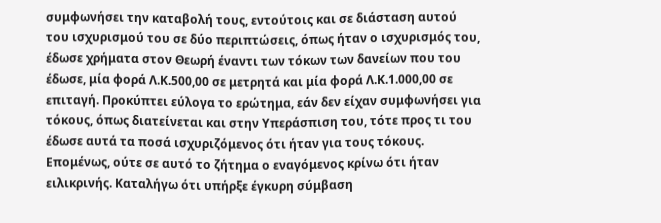συμφωνήσει την καταβολή τους, εντούτοις και σε διάσταση αυτού του ισχυρισμού του σε δύο περιπτώσεις, όπως ήταν ο ισχυρισμός του, έδωσε χρήματα στον Θεωρή έναντι των τόκων των δανείων που του έδωσε, μία φορά Λ.Κ.500,00 σε μετρητά και μία φορά Λ.Κ.1.000,00 σε επιταγή. Προκύπτει εύλογα το ερώτημα, εάν δεν είχαν συμφωνήσει για τόκους, όπως διατείνεται και στην Υπεράσπιση του, τότε προς τι του έδωσε αυτά τα ποσά ισχυριζόμενος ότι ήταν για τους τόκους. Επομένως, ούτε σε αυτό το ζήτημα ο εναγόμενος κρίνω ότι ήταν ειλικρινής. Καταλήγω ότι υπήρξε έγκυρη σύμβαση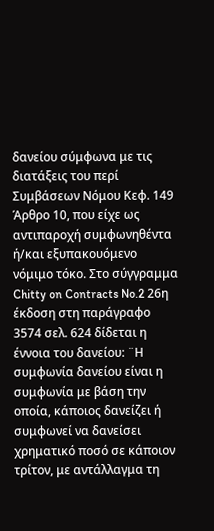δανείου σύμφωνα με τις διατάξεις του περί Συμβάσεων Νόμου Κεφ. 149 Άρθρο 10, που είχε ως αντιπαροχή συμφωνηθέντα ή/και εξυπακουόμενο νόμιμο τόκο. Στο σύγγραμμα Chitty on Contracts No.2 26η έκδοση στη παράγραφο 3574 σελ. 624 δίδεται η έννοια του δανείου: ¨Η συμφωνία δανείου είναι η συμφωνία με βάση την οποία, κάποιος δανείζει ή συμφωνεί να δανείσει χρηματικό ποσό σε κάποιον τρίτον, με αντάλλαγμα τη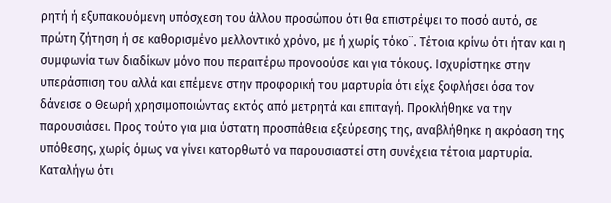ρητή ή εξυπακουόμενη υπόσχεση του άλλου προσώπου ότι θα επιστρέψει το ποσό αυτό, σε πρώτη ζήτηση ή σε καθορισμένο μελλοντικό χρόνο, με ή χωρίς τόκο¨. Τέτοια κρίνω ότι ήταν και η συμφωνία των διαδίκων μόνο που περαιτέρω προνοούσε και για τόκους. Ισχυρίστηκε στην υπεράσπιση του αλλά και επέμενε στην προφορική του μαρτυρία ότι είχε ξοφλήσει όσα τον δάνεισε ο Θεωρή χρησιμοποιώντας εκτός από μετρητά και επιταγή. Προκλήθηκε να την παρουσιάσει. Προς τούτο για μια ύστατη προσπάθεια εξεύρεσης της, αναβλήθηκε η ακρόαση της υπόθεσης, χωρίς όμως να γίνει κατορθωτό να παρουσιαστεί στη συνέχεια τέτοια μαρτυρία. Καταλήγω ότι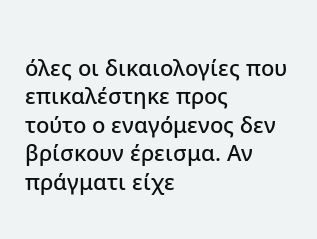όλες οι δικαιολογίες που επικαλέστηκε προς τούτο ο εναγόμενος δεν βρίσκουν έρεισμα. Αν πράγματι είχε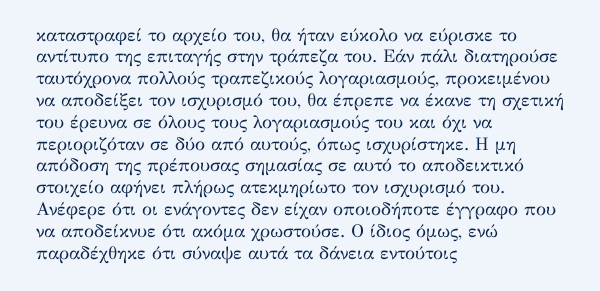καταστραφεί το αρχείο του, θα ήταν εύκολο να εύρισκε το αντίτυπο της επιταγής στην τράπεζα του. Εάν πάλι διατηρούσε ταυτόχρονα πολλούς τραπεζικούς λογαριασμούς, προκειμένου να αποδείξει τον ισχυρισμό του, θα έπρεπε να έκανε τη σχετική του έρευνα σε όλους τους λογαριασμούς του και όχι να περιοριζόταν σε δύο από αυτούς, όπως ισχυρίστηκε. Η μη απόδοση της πρέπουσας σημασίας σε αυτό το αποδεικτικό στοιχείο αφήνει πλήρως ατεκμηρίωτο τον ισχυρισμό του. Ανέφερε ότι οι ενάγοντες δεν είχαν οποιοδήποτε έγγραφο που να αποδείκνυε ότι ακόμα χρωστούσε. Ο ίδιος όμως, ενώ παραδέχθηκε ότι σύναψε αυτά τα δάνεια εντούτοις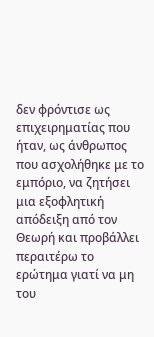δεν φρόντισε ως επιχειρηματίας που ήταν, ως άνθρωπος που ασχολήθηκε με το εμπόριο, να ζητήσει μια εξοφλητική απόδειξη από τον Θεωρή και προβάλλει περαιτέρω το ερώτημα γιατί να μη του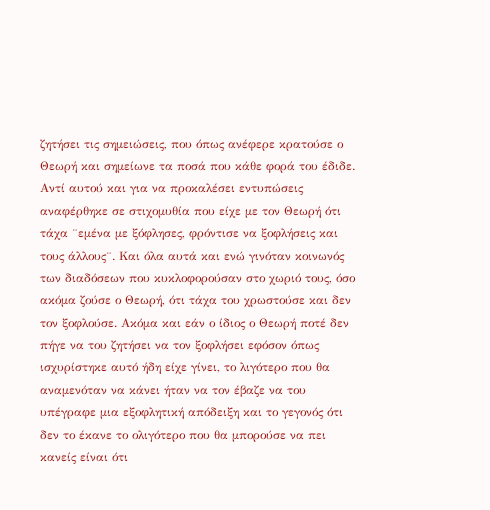ζητήσει τις σημειώσεις, που όπως ανέφερε κρατούσε ο Θεωρή και σημείωνε τα ποσά που κάθε φορά του έδιδε. Αντί αυτού και για να προκαλέσει εντυπώσεις αναφέρθηκε σε στιχομυθία που είχε με τον Θεωρή ότι τάχα ¨εμένα με ξόφλησες, φρόντισε να ξοφλήσεις και τους άλλους¨. Και όλα αυτά και ενώ γινόταν κοινωνός των διαδόσεων που κυκλοφορούσαν στο χωριό τους, όσο ακόμα ζούσε ο Θεωρή, ότι τάχα του χρωστούσε και δεν τον ξοφλούσε. Ακόμα και εάν ο ίδιος ο Θεωρή ποτέ δεν πήγε να του ζητήσει να τον ξοφλήσει εφόσον όπως ισχυρίστηκε αυτό ήδη είχε γίνει, το λιγότερο που θα αναμενόταν να κάνει ήταν να τον έβαζε να του υπέγραφε μια εξοφλητική απόδειξη και το γεγονός ότι δεν το έκανε το ολιγότερο που θα μπορούσε να πει κανείς είναι ότι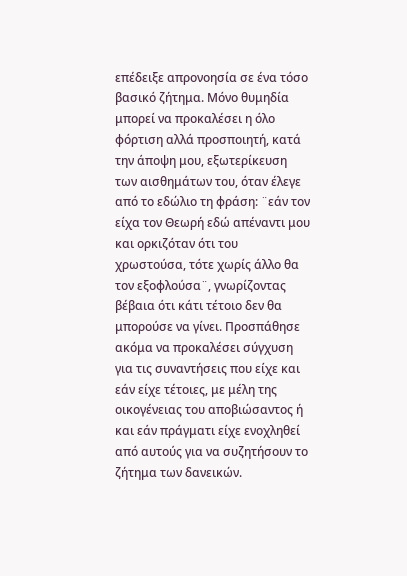επέδειξε απρονοησία σε ένα τόσο βασικό ζήτημα. Μόνο θυμηδία μπορεί να προκαλέσει η όλο φόρτιση αλλά προσποιητή, κατά την άποψη μου, εξωτερίκευση των αισθημάτων του, όταν έλεγε από το εδώλιο τη φράση: ¨εάν τον είχα τον Θεωρή εδώ απέναντι μου και ορκιζόταν ότι του χρωστούσα, τότε χωρίς άλλο θα τον εξοφλούσα¨, γνωρίζοντας βέβαια ότι κάτι τέτοιο δεν θα μπορούσε να γίνει. Προσπάθησε ακόμα να προκαλέσει σύγχυση για τις συναντήσεις που είχε και εάν είχε τέτοιες, με μέλη της οικογένειας του αποβιώσαντος ή και εάν πράγματι είχε ενοχληθεί από αυτούς για να συζητήσουν το ζήτημα των δανεικών.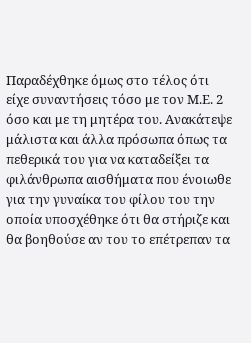Παραδέχθηκε όμως στο τέλος ότι είχε συναντήσεις τόσο με τον Μ.Ε. 2 όσο και με τη μητέρα του. Ανακάτεψε μάλιστα και άλλα πρόσωπα όπως τα πεθερικά του για να καταδείξει τα φιλάνθρωπα αισθήματα που ένοιωθε για την γυναίκα του φίλου του την οποία υποσχέθηκε ότι θα στήριζε και θα βοηθούσε αν του το επέτρεπαν τα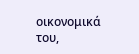οικονομικά του,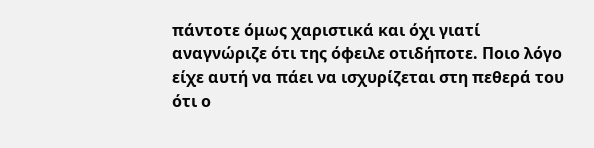πάντοτε όμως χαριστικά και όχι γιατί αναγνώριζε ότι της όφειλε οτιδήποτε. Ποιο λόγο είχε αυτή να πάει να ισχυρίζεται στη πεθερά του ότι ο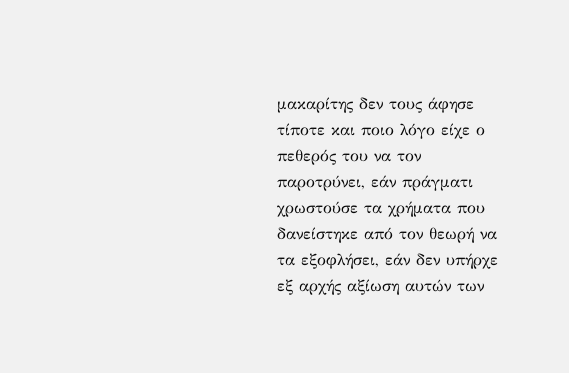μακαρίτης δεν τους άφησε τίποτε και ποιο λόγο είχε ο πεθερός του να τον παροτρύνει, εάν πράγματι χρωστούσε τα χρήματα που δανείστηκε από τον θεωρή να τα εξοφλήσει, εάν δεν υπήρχε εξ αρχής αξίωση αυτών των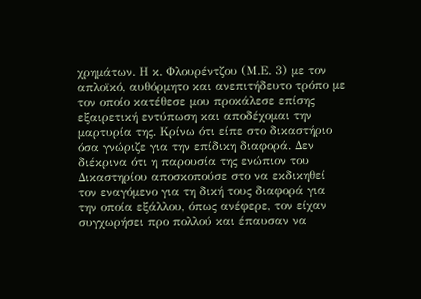χρημάτων. Η κ. Φλουρέντζου (Μ.Ε. 3) με τον απλοϊκό, αυθόρμητο και ανεπιτήδευτο τρόπο με τον οποίο κατέθεσε μου προκάλεσε επίσης εξαιρετική εντύπωση και αποδέχομαι την μαρτυρία της. Κρίνω ότι είπε στο δικαστήριο όσα γνώριζε για την επίδικη διαφορά. Δεν διέκρινα ότι η παρουσία της ενώπιον του Δικαστηρίου αποσκοπούσε στο να εκδικηθεί τον εναγόμενο για τη δική τους διαφορά για την οποία εξάλλου, όπως ανέφερε, τον είχαν συγχωρήσει προ πολλού και έπαυσαν να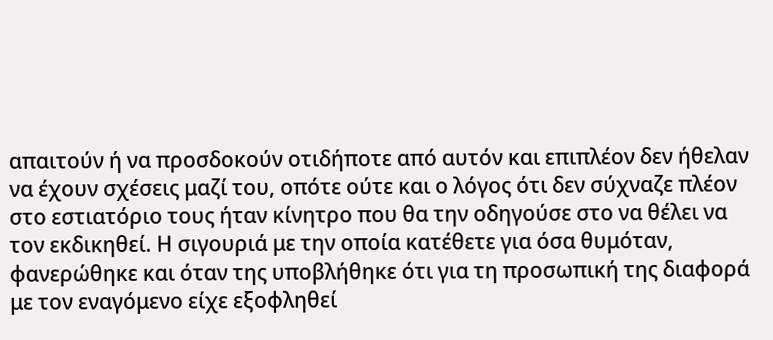απαιτούν ή να προσδοκούν οτιδήποτε από αυτόν και επιπλέον δεν ήθελαν να έχουν σχέσεις μαζί του, οπότε ούτε και ο λόγος ότι δεν σύχναζε πλέον στο εστιατόριο τους ήταν κίνητρο που θα την οδηγούσε στο να θέλει να τον εκδικηθεί. Η σιγουριά με την οποία κατέθετε για όσα θυμόταν, φανερώθηκε και όταν της υποβλήθηκε ότι για τη προσωπική της διαφορά με τον εναγόμενο είχε εξοφληθεί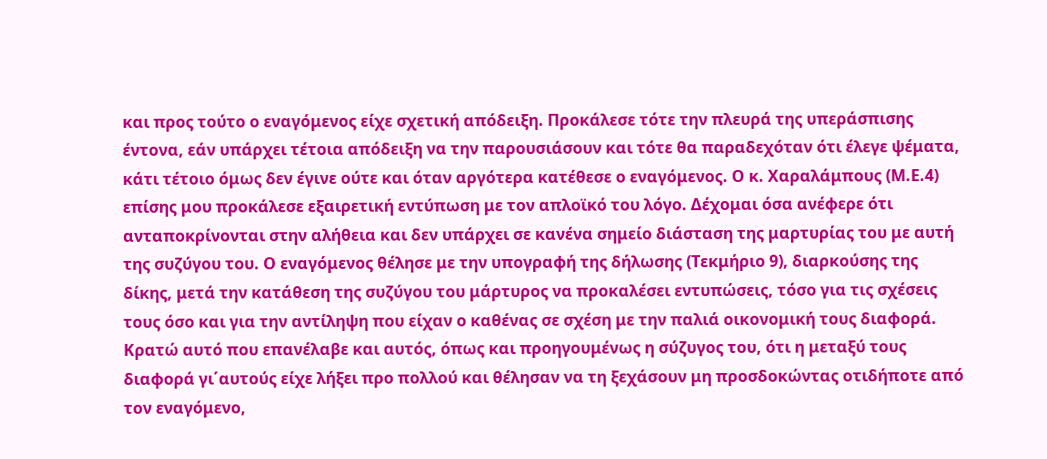και προς τούτο ο εναγόμενος είχε σχετική απόδειξη. Προκάλεσε τότε την πλευρά της υπεράσπισης έντονα, εάν υπάρχει τέτοια απόδειξη να την παρουσιάσουν και τότε θα παραδεχόταν ότι έλεγε ψέματα, κάτι τέτοιο όμως δεν έγινε ούτε και όταν αργότερα κατέθεσε ο εναγόμενος. Ο κ. Χαραλάμπους (Μ.Ε.4) επίσης μου προκάλεσε εξαιρετική εντύπωση με τον απλοϊκό του λόγο. Δέχομαι όσα ανέφερε ότι ανταποκρίνονται στην αλήθεια και δεν υπάρχει σε κανένα σημείο διάσταση της μαρτυρίας του με αυτή της συζύγου του. Ο εναγόμενος θέλησε με την υπογραφή της δήλωσης (Τεκμήριο 9), διαρκούσης της δίκης, μετά την κατάθεση της συζύγου του μάρτυρος να προκαλέσει εντυπώσεις, τόσο για τις σχέσεις τους όσο και για την αντίληψη που είχαν ο καθένας σε σχέση με την παλιά οικονομική τους διαφορά. Κρατώ αυτό που επανέλαβε και αυτός, όπως και προηγουμένως η σύζυγος του, ότι η μεταξύ τους διαφορά γι΄αυτούς είχε λήξει προ πολλού και θέλησαν να τη ξεχάσουν μη προσδοκώντας οτιδήποτε από τον εναγόμενο,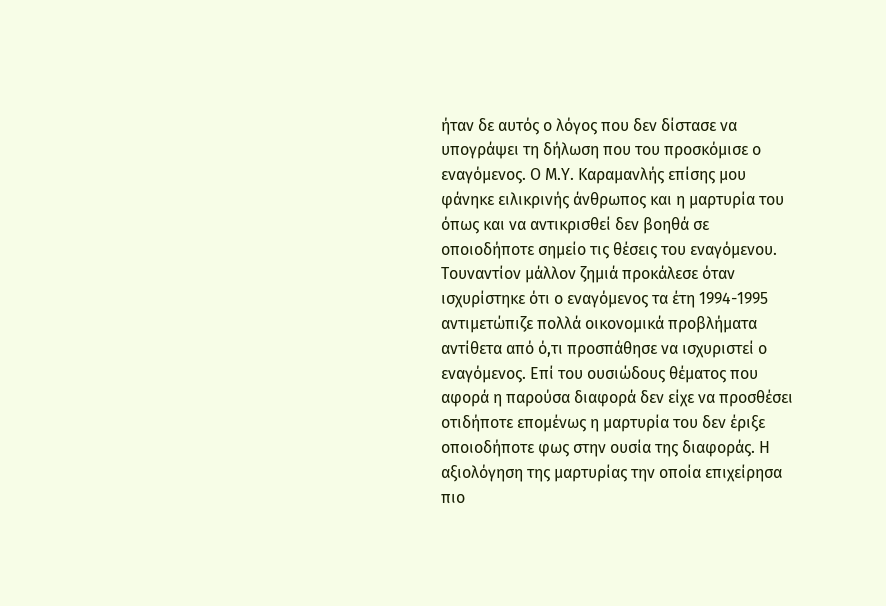ήταν δε αυτός ο λόγος που δεν δίστασε να υπογράψει τη δήλωση που του προσκόμισε ο εναγόμενος. Ο Μ.Υ. Καραμανλής επίσης μου φάνηκε ειλικρινής άνθρωπος και η μαρτυρία του όπως και να αντικρισθεί δεν βοηθά σε οποιοδήποτε σημείο τις θέσεις του εναγόμενου. Τουναντίον μάλλον ζημιά προκάλεσε όταν ισχυρίστηκε ότι ο εναγόμενος τα έτη 1994-1995 αντιμετώπιζε πολλά οικονομικά προβλήματα αντίθετα από ό,τι προσπάθησε να ισχυριστεί ο εναγόμενος. Επί του ουσιώδους θέματος που αφορά η παρούσα διαφορά δεν είχε να προσθέσει οτιδήποτε επομένως η μαρτυρία του δεν έριξε οποιοδήποτε φως στην ουσία της διαφοράς. Η αξιολόγηση της μαρτυρίας την οποία επιχείρησα πιο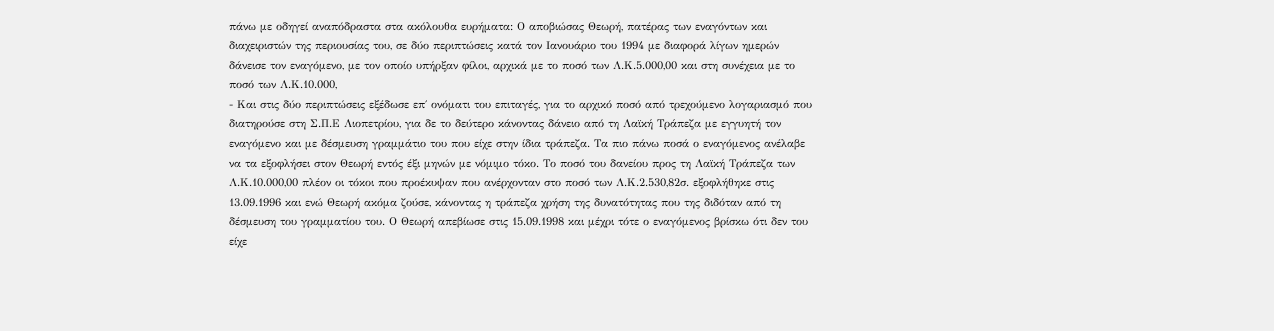πάνω με οδηγεί αναπόδραστα στα ακόλουθα ευρήματα: Ο αποβιώσας Θεωρή, πατέρας των εναγόντων και διαχειριστών της περιουσίας του, σε δύο περιπτώσεις κατά τον Ιανουάριο του 1994 με διαφορά λίγων ημερών δάνεισε τον εναγόμενο, με τον οποίο υπήρξαν φίλοι, αρχικά με το ποσό των Λ.Κ.5.000,00 και στη συνέχεια με το ποσό των Λ.Κ.10.000,
- Και στις δύο περιπτώσεις εξέδωσε επ΄ ονόματι του επιταγές, για το αρχικό ποσό από τρεχούμενο λογαριασμό που διατηρούσε στη Σ.Π.Ε Λιοπετρίου, για δε το δεύτερο κάνοντας δάνειο από τη Λαϊκή Τράπεζα με εγγυητή τον εναγόμενο και με δέσμευση γραμμάτιο του που είχε στην ίδια τράπεζα. Τα πιο πάνω ποσά ο εναγόμενος ανέλαβε να τα εξοφλήσει στον Θεωρή εντός έξι μηνών με νόμιμο τόκο. Το ποσό του δανείου προς τη Λαϊκή Τράπεζα των Λ.Κ.10.000,00 πλέον οι τόκοι που προέκυψαν που ανέρχονταν στο ποσό των Λ.Κ.2.530,82σ. εξοφλήθηκε στις 13.09.1996 και ενώ Θεωρή ακόμα ζούσε, κάνοντας η τράπεζα χρήση της δυνατότητας που της διδόταν από τη δέσμευση του γραμματίου του. Ο Θεωρή απεβίωσε στις 15.09.1998 και μέχρι τότε ο εναγόμενος βρίσκω ότι δεν του είχε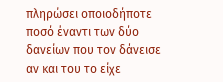πληρώσει οποιοδήποτε ποσό έναντι των δύο δανείων που τον δάνεισε αν και του το είχε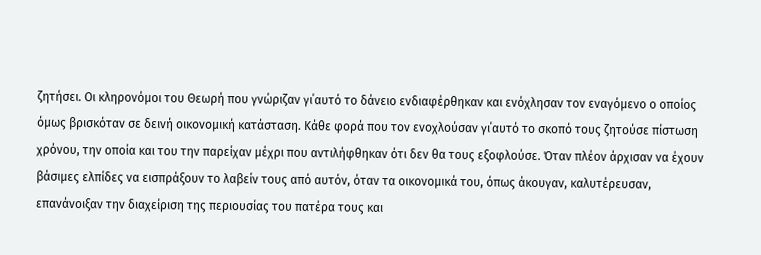ζητήσει. Οι κληρονόμοι του Θεωρή που γνώριζαν γι΄αυτό το δάνειο ενδιαφέρθηκαν και ενόχλησαν τον εναγόμενο ο οποίος όμως βρισκόταν σε δεινή οικονομική κατάσταση. Κάθε φορά που τον ενοχλούσαν γι΄αυτό το σκοπό τους ζητούσε πίστωση χρόνου, την οποία και του την παρείχαν μέχρι που αντιλήφθηκαν ότι δεν θα τους εξοφλούσε. Όταν πλέον άρχισαν να έχουν βάσιμες ελπίδες να εισπράξουν το λαβείν τους από αυτόν, όταν τα οικονομικά του, όπως άκουγαν, καλυτέρευσαν, επανάνοιξαν την διαχείριση της περιουσίας του πατέρα τους και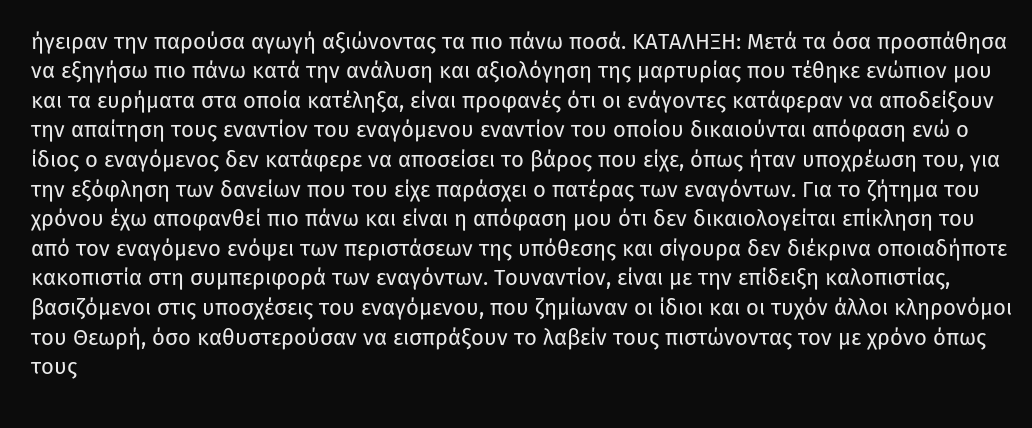ήγειραν την παρούσα αγωγή αξιώνοντας τα πιο πάνω ποσά. ΚΑΤΑΛΗΞΗ: Μετά τα όσα προσπάθησα να εξηγήσω πιο πάνω κατά την ανάλυση και αξιολόγηση της μαρτυρίας που τέθηκε ενώπιον μου και τα ευρήματα στα οποία κατέληξα, είναι προφανές ότι οι ενάγοντες κατάφεραν να αποδείξουν την απαίτηση τους εναντίον του εναγόμενου εναντίον του οποίου δικαιούνται απόφαση ενώ ο ίδιος ο εναγόμενος δεν κατάφερε να αποσείσει το βάρος που είχε, όπως ήταν υποχρέωση του, για την εξόφληση των δανείων που του είχε παράσχει ο πατέρας των εναγόντων. Για το ζήτημα του χρόνου έχω αποφανθεί πιο πάνω και είναι η απόφαση μου ότι δεν δικαιολογείται επίκληση του από τον εναγόμενο ενόψει των περιστάσεων της υπόθεσης και σίγουρα δεν διέκρινα οποιαδήποτε κακοπιστία στη συμπεριφορά των εναγόντων. Τουναντίον, είναι με την επίδειξη καλοπιστίας, βασιζόμενοι στις υποσχέσεις του εναγόμενου, που ζημίωναν οι ίδιοι και οι τυχόν άλλοι κληρονόμοι του Θεωρή, όσο καθυστερούσαν να εισπράξουν το λαβείν τους πιστώνοντας τον με χρόνο όπως τους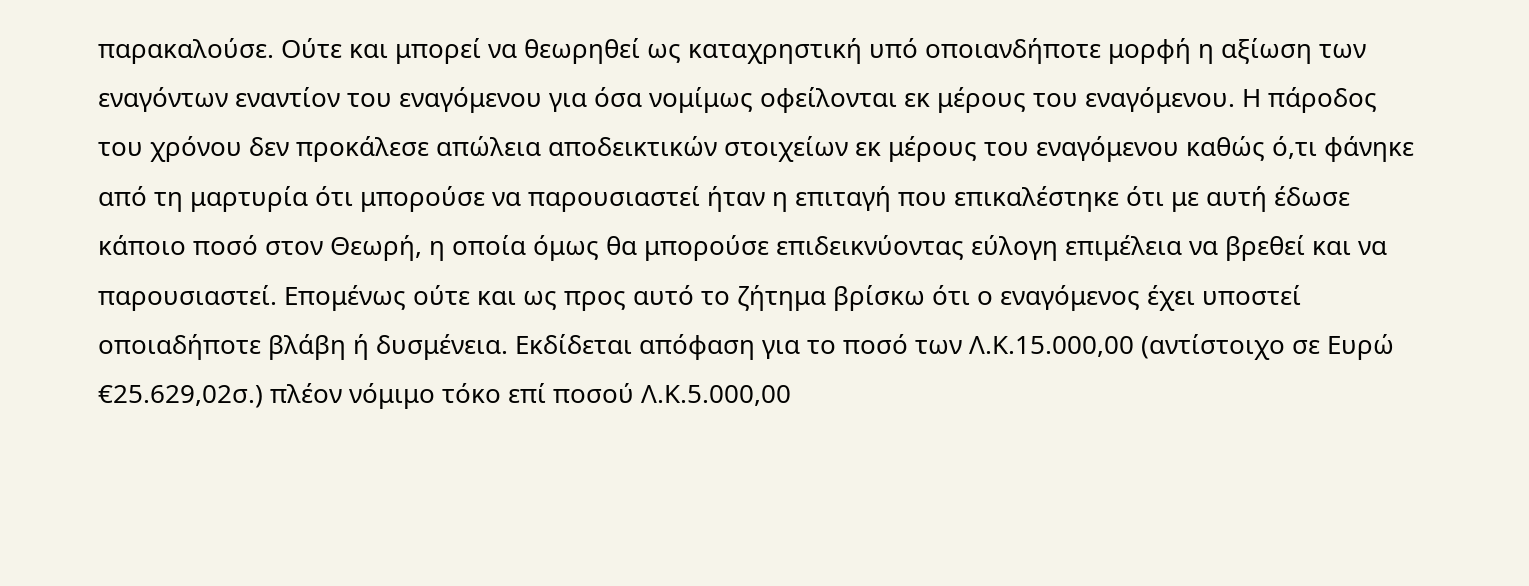παρακαλούσε. Ούτε και μπορεί να θεωρηθεί ως καταχρηστική υπό οποιανδήποτε μορφή η αξίωση των εναγόντων εναντίον του εναγόμενου για όσα νομίμως οφείλονται εκ μέρους του εναγόμενου. Η πάροδος του χρόνου δεν προκάλεσε απώλεια αποδεικτικών στοιχείων εκ μέρους του εναγόμενου καθώς ό,τι φάνηκε από τη μαρτυρία ότι μπορούσε να παρουσιαστεί ήταν η επιταγή που επικαλέστηκε ότι με αυτή έδωσε κάποιο ποσό στον Θεωρή, η οποία όμως θα μπορούσε επιδεικνύοντας εύλογη επιμέλεια να βρεθεί και να παρουσιαστεί. Επομένως ούτε και ως προς αυτό το ζήτημα βρίσκω ότι ο εναγόμενος έχει υποστεί οποιαδήποτε βλάβη ή δυσμένεια. Εκδίδεται απόφαση για το ποσό των Λ.Κ.15.000,00 (αντίστοιχο σε Ευρώ €25.629,02σ.) πλέον νόμιμο τόκο επί ποσού Λ.Κ.5.000,00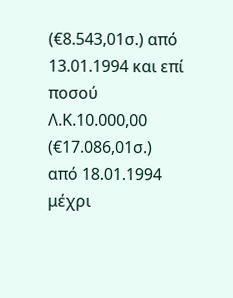(€8.543,01σ.) από 13.01.1994 και επί ποσού Λ.Κ.10.000,00 (€17.086,01σ.) από 18.01.1994 μέχρι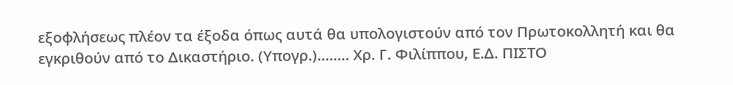εξοφλήσεως πλέον τα έξοδα όπως αυτά θα υπολογιστούν από τον Πρωτοκολλητή και θα εγκριθούν από το Δικαστήριο. (Υπογρ.)........ Χρ. Γ. Φιλίππου, Ε.Δ. ΠΙΣΤΟ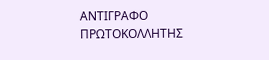ΑΝΤΙΓΡΑΦΟ ΠΡΩΤΟΚΟΛΛΗΤΗΣ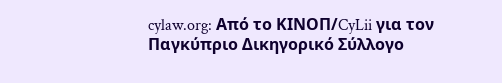cylaw.org: Από το ΚΙΝOΠ/CyLii για τον Παγκύπριο Δικηγορικό Σύλλογο